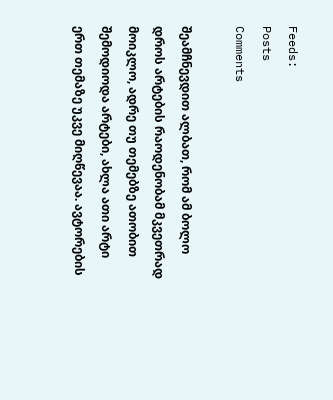Feeds:
Posts
Comments

შეამჩნევდით ალბათ, რომ ამ ბოლო დროს არტების რაოდენობამ მკვეთრად მოიკლო, ადრე თუ თემებზე ათობით შემოდიოდა არტები, ახლა ათი არტი ერთ თემაზე უკვე მიღწევაა. ავტორების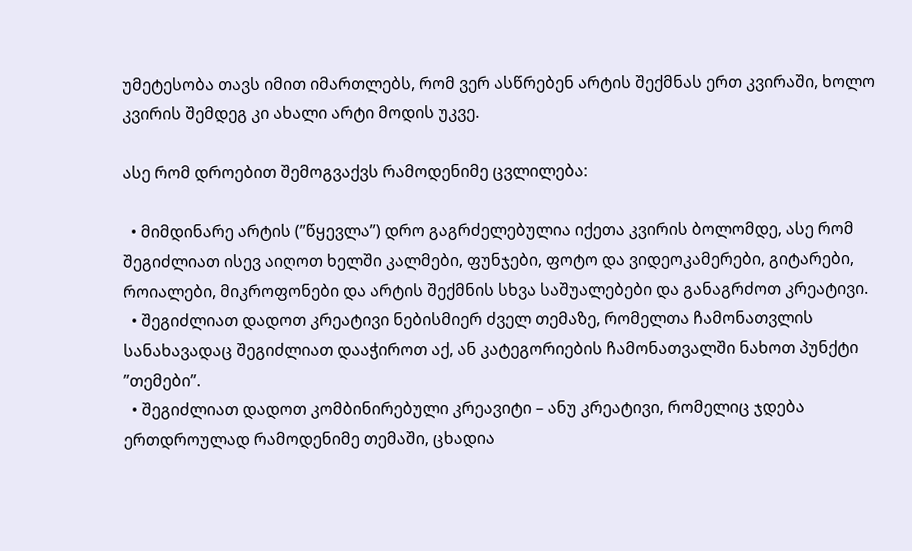უმეტესობა თავს იმით იმართლებს, რომ ვერ ასწრებენ არტის შექმნას ერთ კვირაში, ხოლო კვირის შემდეგ კი ახალი არტი მოდის უკვე.

ასე რომ დროებით შემოგვაქვს რამოდენიმე ცვლილება:

  • მიმდინარე არტის (”წყევლა”) დრო გაგრძელებულია იქეთა კვირის ბოლომდე, ასე რომ შეგიძლიათ ისევ აიღოთ ხელში კალმები, ფუნჯები, ფოტო და ვიდეოკამერები, გიტარები, როიალები, მიკროფონები და არტის შექმნის სხვა საშუალებები და განაგრძოთ კრეატივი.
  • შეგიძლიათ დადოთ კრეატივი ნებისმიერ ძველ თემაზე, რომელთა ჩამონათვლის სანახავადაც შეგიძლიათ დააჭიროთ აქ, ან კატეგორიების ჩამონათვალში ნახოთ პუნქტი ”თემები”.
  • შეგიძლიათ დადოთ კომბინირებული კრეავიტი – ანუ კრეატივი, რომელიც ჯდება ერთდროულად რამოდენიმე თემაში, ცხადია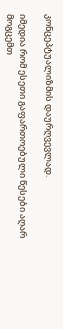კონცეპტუალიზმის დაურღვევლად.

იმედია რომ ესეთი გაფართოებული წესები აღარ მოგცემთ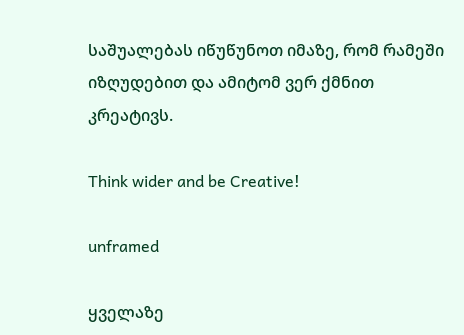საშუალებას იწუწუნოთ იმაზე, რომ რამეში იზღუდებით და ამიტომ ვერ ქმნით კრეატივს.

Think wider and be Creative!

unframed

ყველაზე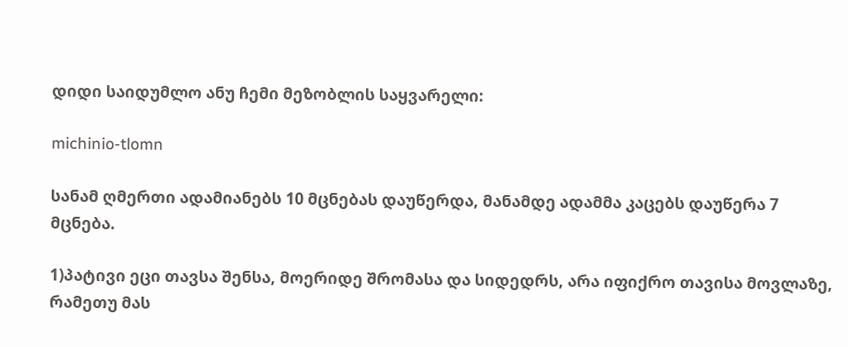დიდი საიდუმლო ანუ ჩემი მეზობლის საყვარელი:

michinio-tlomn

სანამ ღმერთი ადამიანებს 10 მცნებას დაუწერდა, მანამდე ადამმა კაცებს დაუწერა 7 მცნება.

1)პატივი ეცი თავსა შენსა, მოერიდე შრომასა და სიდედრს, არა იფიქრო თავისა მოვლაზე, რამეთუ მას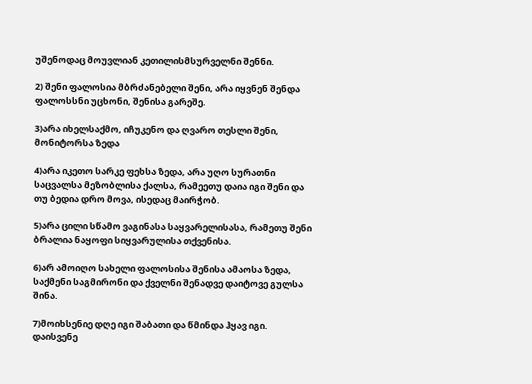უშენოდაც მოუვლიან კეთილისმსურველნი შენნი.

2) შენი ფალოსია მბრძანებელი შენი, არა იყვნენ შენდა ფალოსსნი უცხონი, შენისა გარეშე.

3)არა იხელსაქმო, იჩუკენო და ღვარო თესლი შენი, მონიტორსა ზედა

4)არა იკეთო სარკე ფეხსა ზედა, არა უღო სურათნი საცვალსა მეზობლისა ქალსა, რამეეთუ დაია იგი შენი და თუ ბედია დრო მოვა, ისედაც მაირჭობ.

5)არა ცილი სწამო ვაგინასა საყვარელისასა, რამეთუ შენი ბრალია ნაყოფი სიყვარულისა თქვენისა.

6)არ ამოიღო სახელი ფალოსისა შენისა ამაოსა ზედა, საქმენი საგმირონი და ქველნი შენადვე დაიტოვე გულსა შინა.

7)მოიხსენიე დღე იგი შაბათი და წმინდა ჰყავ იგი. დაისვენე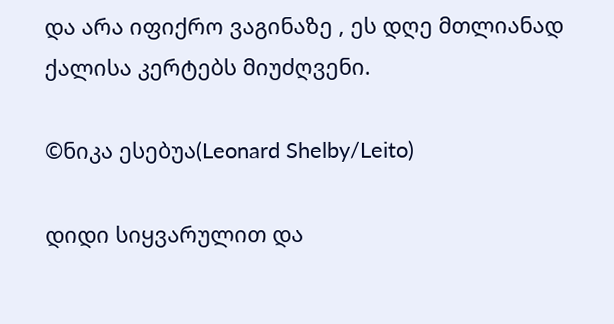და არა იფიქრო ვაგინაზე , ეს დღე მთლიანად ქალისა კერტებს მიუძღვენი.

©ნიკა ესებუა(Leonard Shelby/Leito)

დიდი სიყვარულით და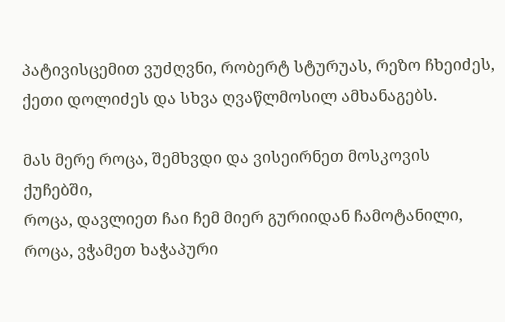პატივისცემით ვუძღვნი, რობერტ სტურუას, რეზო ჩხეიძეს, ქეთი დოლიძეს და სხვა ღვაწლმოსილ ამხანაგებს.

მას მერე როცა, შემხვდი და ვისეირნეთ მოსკოვის ქუჩებში,
როცა, დავლიეთ ჩაი ჩემ მიერ გურიიდან ჩამოტანილი,
როცა, ვჭამეთ ხაჭაპური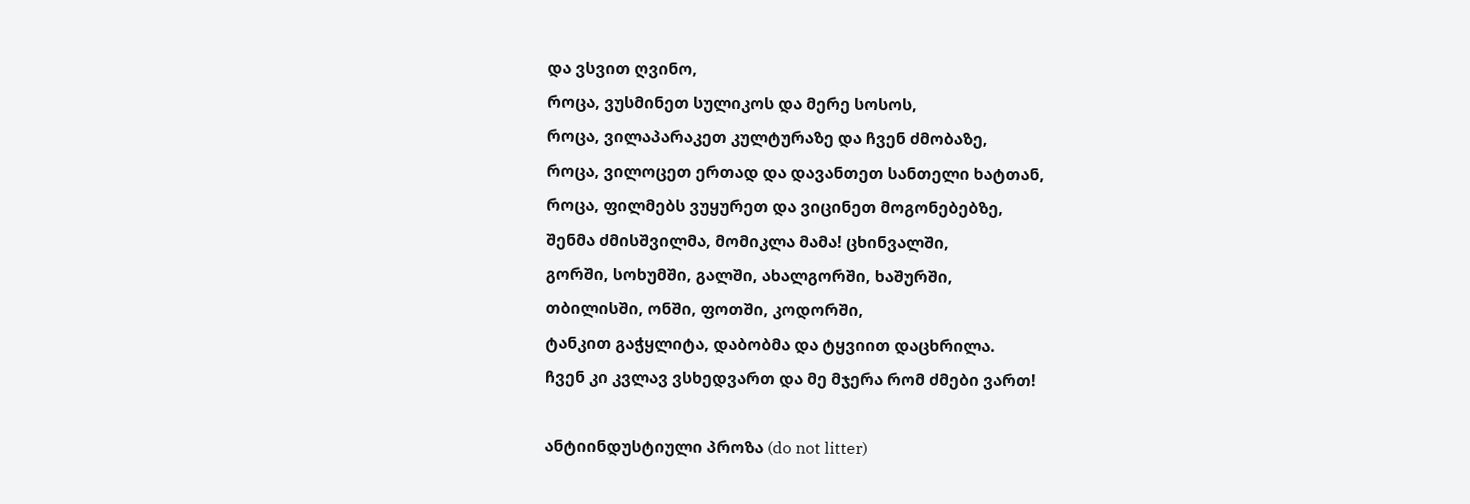და ვსვით ღვინო,
როცა, ვუსმინეთ სულიკოს და მერე სოსოს,
როცა, ვილაპარაკეთ კულტურაზე და ჩვენ ძმობაზე,
როცა, ვილოცეთ ერთად და დავანთეთ სანთელი ხატთან,
როცა, ფილმებს ვუყურეთ და ვიცინეთ მოგონებებზე,
შენმა ძმისშვილმა, მომიკლა მამა! ცხინვალში,
გორში, სოხუმში, გალში, ახალგორში, ხაშურში,
თბილისში, ონში, ფოთში, კოდორში,
ტანკით გაჭყლიტა, დაბობმა და ტყვიით დაცხრილა.
ჩვენ კი კვლავ ვსხედვართ და მე მჯერა რომ ძმები ვართ!

ანტიინდუსტიული პროზა (do not litter)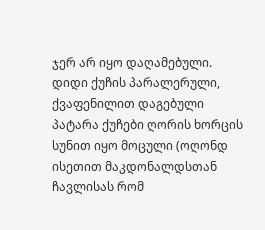ჯერ არ იყო დაღამებული. დიდი ქუჩის პარალერული, ქვაფენილით დაგებული პატარა ქუჩები ღორის ხორცის სუნით იყო მოცული (ოღონდ ისეთით მაკდონალდსთან ჩავლისას რომ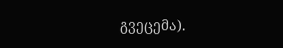გვეცემა).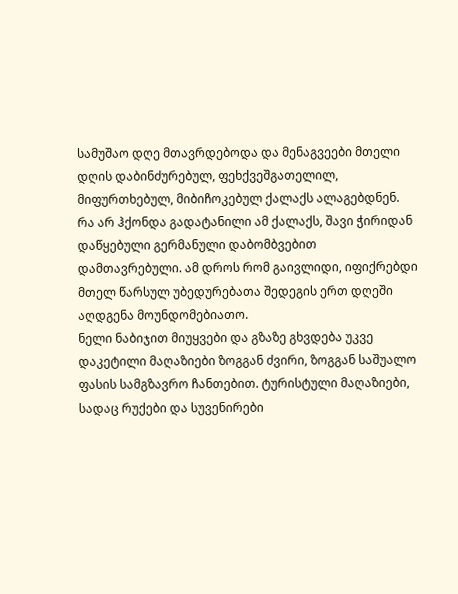სამუშაო დღე მთავრდებოდა და მენაგვეები მთელი დღის დაბინძურებულ, ფეხქვეშგათელილ, მიფურთხებულ, მიბიჩოკებულ ქალაქს ალაგებდნენ. რა არ ჰქონდა გადატანილი ამ ქალაქს, შავი ჭირიდან დაწყებული გერმანული დაბომბვებით დამთავრებული. ამ დროს რომ გაივლიდი, იფიქრებდი მთელ წარსულ უბედურებათა შედეგის ერთ დღეში აღდგენა მოუნდომებიათო.
ნელი ნაბიჯით მიუყვები და გზაზე გხვდება უკვე დაკეტილი მაღაზიები ზოგგან ძვირი, ზოგგან საშუალო ფასის სამგზავრო ჩანთებით. ტურისტული მაღაზიები, სადაც რუქები და სუვენირები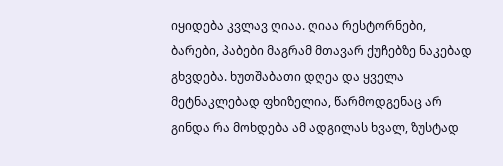იყიდება კვლავ ღიაა. ღიაა რესტორნები, ბარები, პაბები მაგრამ მთავარ ქუჩებზე ნაკებად გხვდება. ხუთშაბათი დღეა და ყველა მეტნაკლებად ფხიზელია, წარმოდგენაც არ გინდა რა მოხდება ამ ადგილას ხვალ, ზუსტად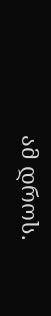ამ დროს.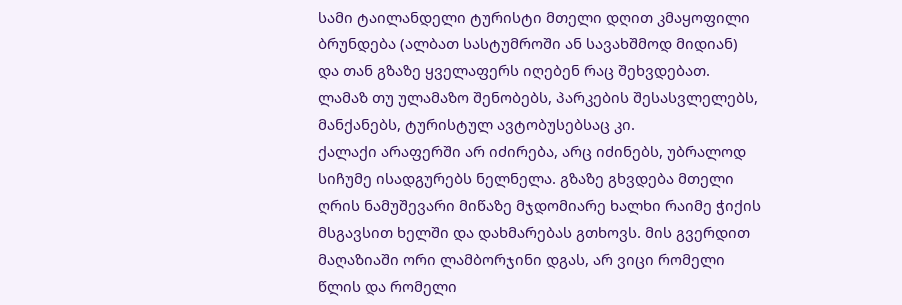სამი ტაილანდელი ტურისტი მთელი დღით კმაყოფილი ბრუნდება (ალბათ სასტუმროში ან სავახშმოდ მიდიან) და თან გზაზე ყველაფერს იღებენ რაც შეხვდებათ. ლამაზ თუ ულამაზო შენობებს, პარკების შესასვლელებს, მანქანებს, ტურისტულ ავტობუსებსაც კი.
ქალაქი არაფერში არ იძირება, არც იძინებს, უბრალოდ სიჩუმე ისადგურებს ნელნელა. გზაზე გხვდება მთელი ღრის ნამუშევარი მიწაზე მჯდომიარე ხალხი რაიმე ჭიქის მსგავსით ხელში და დახმარებას გთხოვს. მის გვერდით მაღაზიაში ორი ლამბორჯინი დგას, არ ვიცი რომელი წლის და რომელი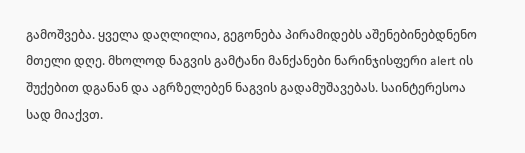გამოშვება. ყველა დაღლილია, გეგონება პირამიდებს აშენებინებდნენო მთელი დღე. მხოლოდ ნაგვის გამტანი მანქანები ნარინჯისფერი alert ის შუქებით დგანან და აგრზელებენ ნაგვის გადამუშავებას. საინტერესოა სად მიაქვთ.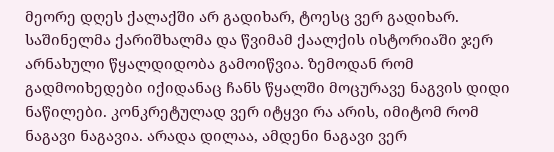მეორე დღეს ქალაქში არ გადიხარ, ტოესც ვერ გადიხარ. საშინელმა ქარიშხალმა და წვიმამ ქაალქის ისტორიაში ჯერ არნახული წყალდიდობა გამოიწვია. ზემოდან რომ გადმოიხედები იქიდანაც ჩანს წყალში მოცურავე ნაგვის დიდი ნაწილები. კონკრეტულად ვერ იტყვი რა არის, იმიტომ რომ ნაგავი ნაგავია. არადა დილაა, ამდენი ნაგავი ვერ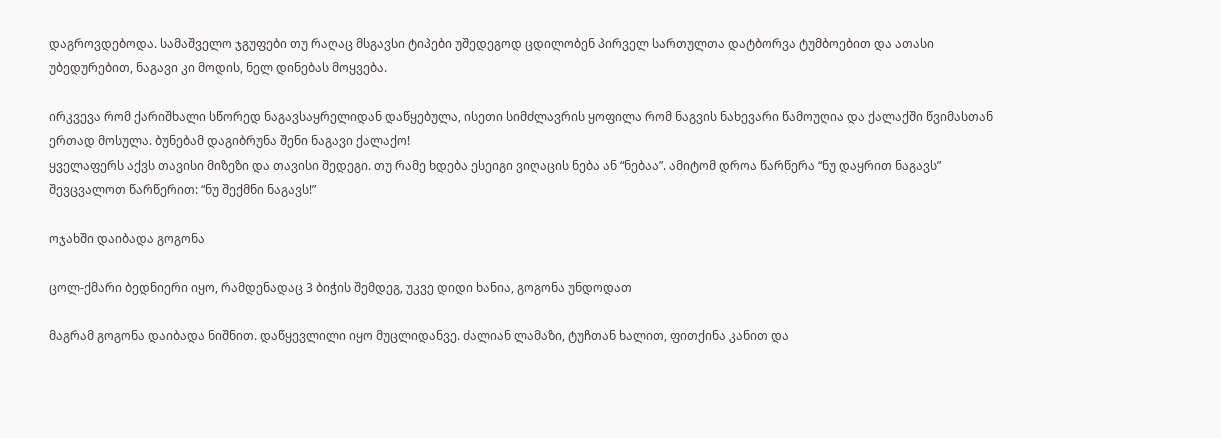დაგროვდებოდა. სამაშველო ჯგუფები თუ რაღაც მსგავსი ტიპები უშედეგოდ ცდილობენ პირველ სართულთა დატბორვა ტუმბოებით და ათასი უბედურებით, ნაგავი კი მოდის, ნელ დინებას მოყვება.

ირკვევა რომ ქარიშხალი სწორედ ნაგავსაყრელიდან დაწყებულა, ისეთი სიმძლავრის ყოფილა რომ ნაგვის ნახევარი წამოუღია და ქალაქში წვიმასთან ერთად მოსულა. ბუნებამ დაგიბრუნა შენი ნაგავი ქალაქო!
ყველაფერს აქვს თავისი მიზეზი და თავისი შედეგი. თუ რამე ხდება ესეიგი ვიღაცის ნება ან “ნებაა”. ამიტომ დროა წარწერა “ნუ დაყრით ნაგავს” შევცვალოთ წარწერით: “ნუ შექმნი ნაგავს!”

ოჯახში დაიბადა გოგონა

ცოლ-ქმარი ბედნიერი იყო, რამდენადაც 3 ბიჭის შემდეგ, უკვე დიდი ხანია, გოგონა უნდოდათ

მაგრამ გოგონა დაიბადა ნიშნით. დაწყევლილი იყო მუცლიდანვე. ძალიან ლამაზი, ტუჩთან ხალით, ფითქინა კანით და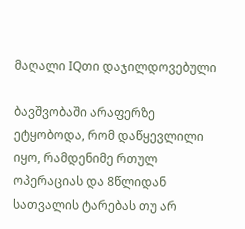მაღალი IQთი დაჯილდოვებული

ბავშვობაში არაფერზე ეტყობოდა, რომ დაწყევლილი იყო, რამდენიმე რთულ ოპერაციას და 8წლიდან სათვალის ტარებას თუ არ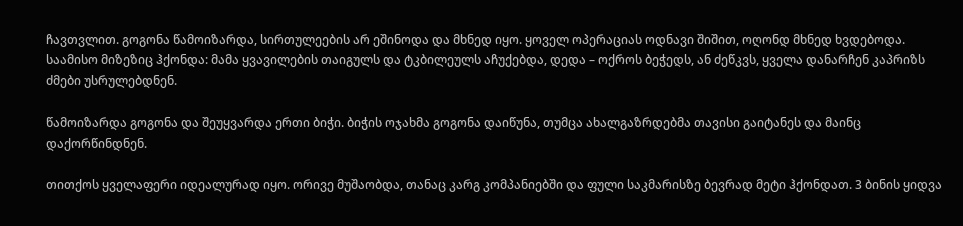ჩავთვლით. გოგონა წამოიზარდა, სირთულეების არ ეშინოდა და მხნედ იყო. ყოველ ოპერაციას ოდნავი შიშით, ოღონდ მხნედ ხვდებოდა. საამისო მიზეზიც ჰქონდა: მამა ყვავილების თაიგულს და ტკბილეულს აჩუქებდა, დედა – ოქროს ბეჭედს, ან ძეწკვს, ყველა დანარჩენ კაპრიზს ძმები უსრულებდნენ.

წამოიზარდა გოგონა და შეუყვარდა ერთი ბიჭი. ბიჭის ოჯახმა გოგონა დაიწუნა, თუმცა ახალგაზრდებმა თავისი გაიტანეს და მაინც დაქორწინდნენ.

თითქოს ყველაფერი იდეალურად იყო. ორივე მუშაობდა, თანაც კარგ კომპანიებში და ფული საკმარისზე ბევრად მეტი ჰქონდათ. 3 ბინის ყიდვა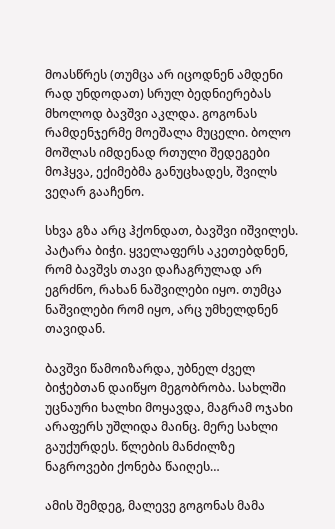მოასწრეს (თუმცა არ იცოდნენ ამდენი რად უნდოდათ) სრულ ბედნიერებას მხოლოდ ბავშვი აკლდა. გოგონას რამდენჯერმე მოეშალა მუცელი. ბოლო მოშლას იმდენად რთული შედეგები მოჰყვა, ექიმებმა განუცხადეს, შვილს ვეღარ გააჩენო.

სხვა გზა არც ჰქონდათ, ბავშვი იშვილეს. პატარა ბიჭი. ყველაფერს აკეთებდნენ, რომ ბავშვს თავი დაჩაგრულად არ ეგრძნო, რახან ნაშვილები იყო. თუმცა ნაშვილები რომ იყო, არც უმხელდნენ თავიდან.

ბავშვი წამოიზარდა, უბნელ ძველ ბიჭებთან დაიწყო მეგობრობა. სახლში უცნაური ხალხი მოყავდა, მაგრამ ოჯახი არაფერს უშლიდა მაინც. მერე სახლი გაუქურდეს. წლების მანძილზე ნაგროვები ქონება წაიღეს…

ამის შემდეგ, მალევე გოგონას მამა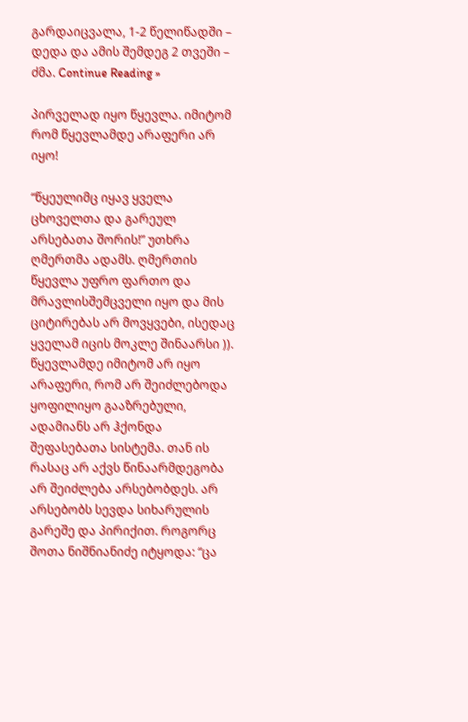გარდაიცვალა, 1-2 წელიწადში – დედა და ამის შემდეგ 2 თვეში – ძმა. Continue Reading »

პირველად იყო წყევლა. იმიტომ რომ წყევლამდე არაფერი არ იყო!

“წყეულიმც იყავ ყველა ცხოველთა და გარეულ არსებათა შორის!” უთხრა ღმერთმა ადამს. ღმერთის წყევლა უფრო ფართო და მრავლისშემცველი იყო და მის ციტირებას არ მოვყვები, ისედაც ყველამ იცის მოკლე შინაარსი )).
წყევლამდე იმიტომ არ იყო არაფერი, რომ არ შეიძლებოდა ყოფილიყო გააზრებული, ადამიანს არ ჰქონდა შეფასებათა სისტემა. თან ის რასაც არ აქვს წინაარმდეგობა არ შეიძლება არსებობდეს. არ არსებობს სევდა სიხარულის გარეშე და პირიქით. როგორც შოთა ნიშნიანიძე იტყოდა: “ცა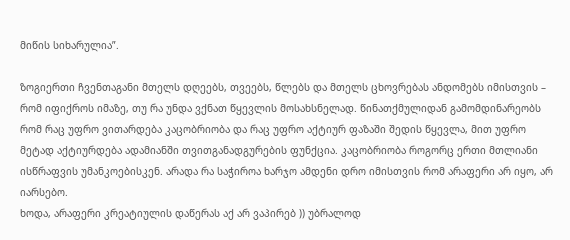მიწის სიხარულია”.

ზოგიერთი ჩვენთაგანი მთელს დღეებს, თვეებს, წლებს და მთელს ცხოვრებას ანდომებს იმისთვის – რომ იფიქროს იმაზე, თუ რა უნდა ვქნათ წყევლის მოსახსნელად. წინათქმულიდან გამომდინარეობს რომ რაც უფრო ვითარდება კაცობრიობა და რაც უფრო აქტიურ ფაზაში შედის წყევლა, მით უფრო მეტად აქტიურდება ადამიანში თვითგანადგურების ფუნქცია. კაცობრიობა როგორც ერთი მთლიანი ისწრაფვის უმანკოებისკენ. არადა რა საჭიროა ხარჯო ამდენი დრო იმისთვის რომ არაფერი არ იყო, არ იარსებო.
ხოდა, არაფერი კრეატიულის დაწერას აქ არ ვაპირებ )) უბრალოდ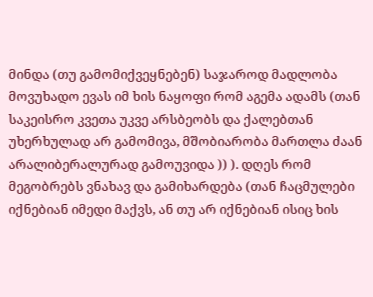მინდა (თუ გამომიქვეყნებენ) საჯაროდ მადლობა მოვუხადო ევას იმ ხის ნაყოფი რომ აგემა ადამს (თან საკეისრო კვეთა უკვე არსბეობს და ქალებთან უხერხულად არ გამომივა, მშობიარობა მართლა ძაან არალიბერალურად გამოუვიდა )) ). დღეს რომ მეგობრებს ვნახავ და გამიხარდება (თან ჩაცმულები იქნებიან იმედი მაქვს, ან თუ არ იქნებიან ისიც ხის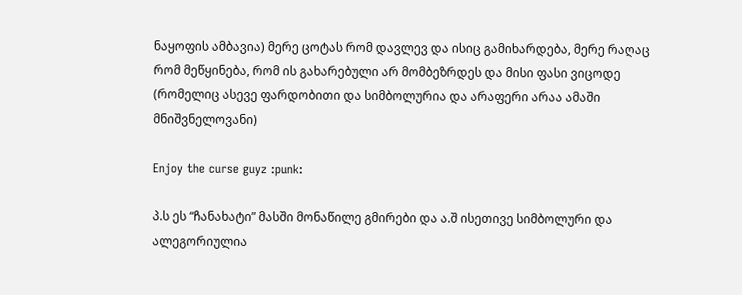ნაყოფის ამბავია) მერე ცოტას რომ დავლევ და ისიც გამიხარდება, მერე რაღაც რომ მეწყინება, რომ ის გახარებული არ მომბეზრდეს და მისი ფასი ვიცოდე (რომელიც ასევე ფარდობითი და სიმბოლურია და არაფერი არაა ამაში მნიშვნელოვანი)

Enjoy the curse guyz :punk:

პ.ს ეს “ჩანახატი” მასში მონაწილე გმირები და ა.შ ისეთივე სიმბოლური და ალეგორიულია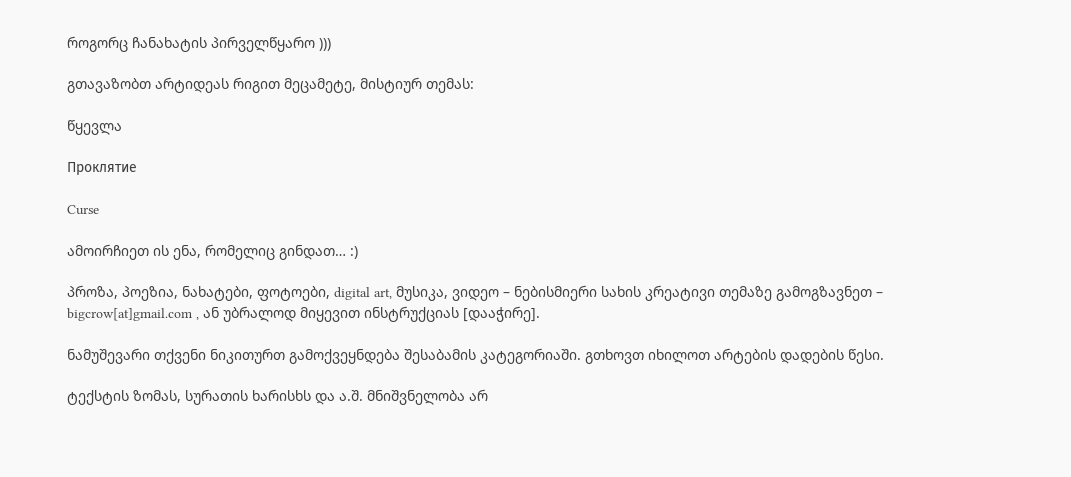როგორც ჩანახატის პირველწყარო )))

გთავაზობთ არტიდეას რიგით მეცამეტე, მისტიურ თემას:

წყევლა

Проклятие

Curse

ამოირჩიეთ ის ენა, რომელიც გინდათ… :)

პროზა, პოეზია, ნახატები, ფოტოები, digital art, მუსიკა, ვიდეო – ნებისმიერი სახის კრეატივი თემაზე გამოგზავნეთ – bigcrow[at]gmail.com , ან უბრალოდ მიყევით ინსტრუქციას [დააჭირე].

ნამუშევარი თქვენი ნიკითურთ გამოქვეყნდება შესაბამის კატეგორიაში. გთხოვთ იხილოთ არტების დადების წესი.

ტექსტის ზომას, სურათის ხარისხს და ა.შ. მნიშვნელობა არ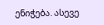ენიჭება. ასევე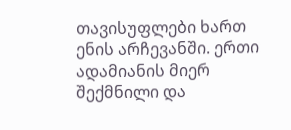თავისუფლები ხართ ენის არჩევანში. ერთი ადამიანის მიერ შექმნილი და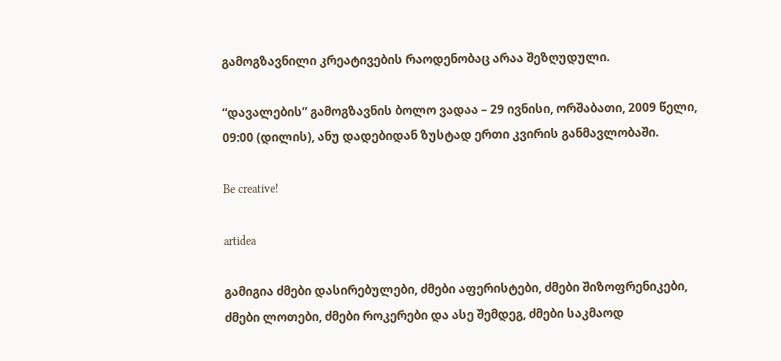გამოგზავნილი კრეატივების რაოდენობაც არაა შეზღუდული.

“დავალების” გამოგზავნის ბოლო ვადაა – 29 ივნისი, ორშაბათი, 2009 წელი, 09:00 (დილის), ანუ დადებიდან ზუსტად ერთი კვირის განმავლობაში.

Be creative!

artidea

გამიგია ძმები დასირებულები, ძმები აფერისტები, ძმები შიზოფრენიკები, ძმები ლოთები, ძმები როკერები და ასე შემდეგ, ძმები საკმაოდ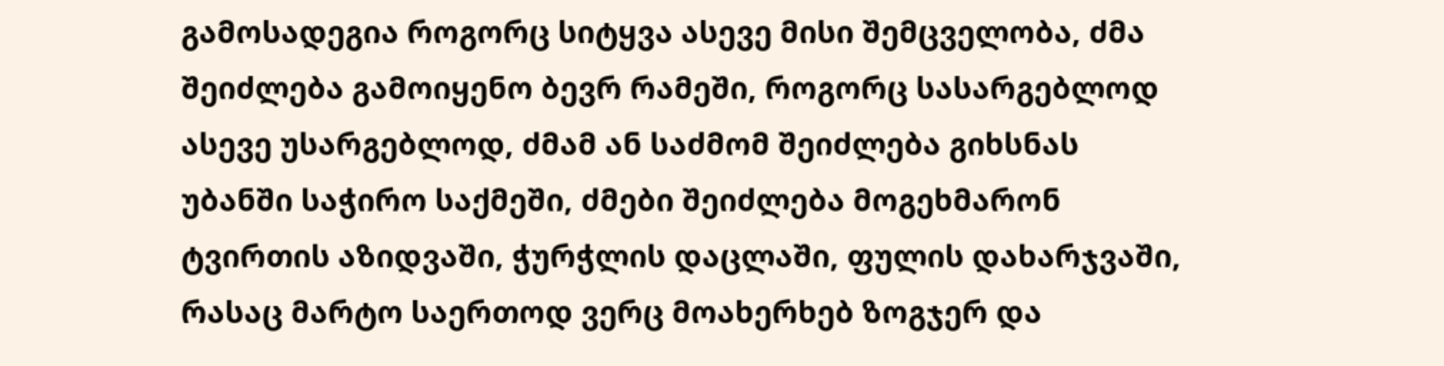გამოსადეგია როგორც სიტყვა ასევე მისი შემცველობა, ძმა შეიძლება გამოიყენო ბევრ რამეში, როგორც სასარგებლოდ ასევე უსარგებლოდ, ძმამ ან საძმომ შეიძლება გიხსნას უბანში საჭირო საქმეში, ძმები შეიძლება მოგეხმარონ ტვირთის აზიდვაში, ჭურჭლის დაცლაში, ფულის დახარჯვაში, რასაც მარტო საერთოდ ვერც მოახერხებ ზოგჯერ და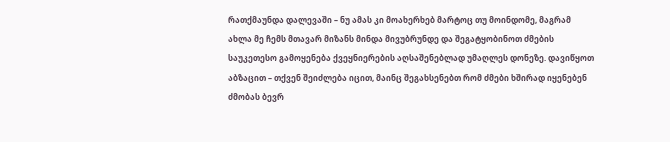რათქმაუნდა დალევაში – ნუ ამას კი მოახერხებ მარტოც თუ მოინდომე, მაგრამ ახლა მე ჩემს მთავარ მიზანს მინდა მივუბრუნდე და შეგატყობინოთ ძმების საუკეთესო გამოყენება ქვეყნიერების აღსაშენებლად უმაღლეს დონეზე. დავიწყოთ აბზაცით – თქვენ შეიძლება იცით, მაინც შეგახსენებთ რომ ძმები ხშირად იყენებენ ძმობას ბევრ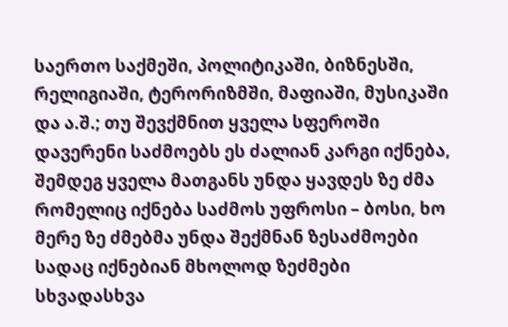საერთო საქმეში, პოლიტიკაში, ბიზნესში, რელიგიაში, ტერორიზმში, მაფიაში, მუსიკაში და ა.შ.; თუ შევქმნით ყველა სფეროში დავერენი საძმოებს ეს ძალიან კარგი იქნება, შემდეგ ყველა მათგანს უნდა ყავდეს ზე ძმა რომელიც იქნება საძმოს უფროსი – ბოსი, ხო მერე ზე ძმებმა უნდა შექმნან ზესაძმოები სადაც იქნებიან მხოლოდ ზეძმები სხვადასხვა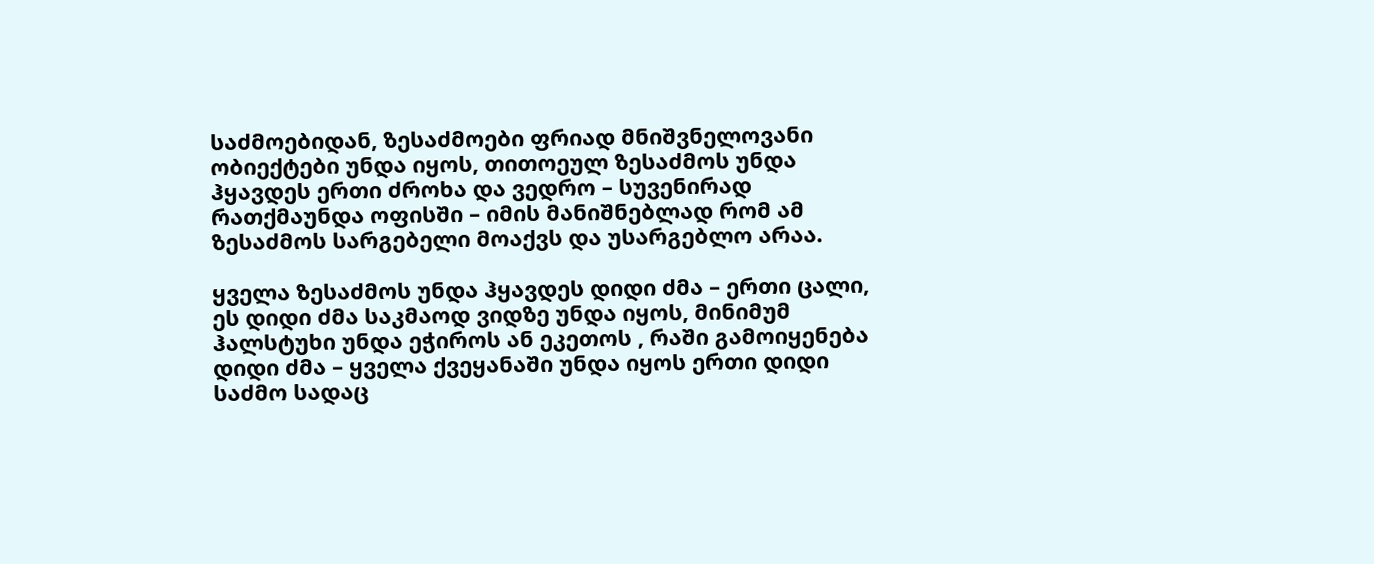საძმოებიდან, ზესაძმოები ფრიად მნიშვნელოვანი ობიექტები უნდა იყოს, თითოეულ ზესაძმოს უნდა ჰყავდეს ერთი ძროხა და ვედრო – სუვენირად რათქმაუნდა ოფისში – იმის მანიშნებლად რომ ამ ზესაძმოს სარგებელი მოაქვს და უსარგებლო არაა.

ყველა ზესაძმოს უნდა ჰყავდეს დიდი ძმა – ერთი ცალი, ეს დიდი ძმა საკმაოდ ვიდზე უნდა იყოს, მინიმუმ ჰალსტუხი უნდა ეჭიროს ან ეკეთოს , რაში გამოიყენება დიდი ძმა – ყველა ქვეყანაში უნდა იყოს ერთი დიდი საძმო სადაც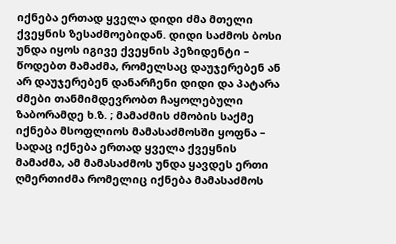იქნება ერთად ყველა დიდი ძმა მთელი ქვეყნის ზესაძმოებიდან. დიდი საძმოს ბოსი უნდა იყოს იგივე ქვეყნის პეზიდენტი – წოდებთ მამაძმა, რომელსაც დაუჯერებენ ან არ დაუჯერებენ დანარჩენი დიდი და პატარა ძმები თანმიმდევრობთ ჩაყოლებული ზაბორამდე ხ.ზ. ; მამაძმის ძმობის საქმე იქნება მსოფლიოს მამასაძმოსში ყოფნა – სადაც იქნება ერთად ყველა ქვეყნის მამაძმა, ამ მამასაძმოს უნდა ყავდეს ერთი ღმერთიძმა რომელიც იქნება მამასაძმოს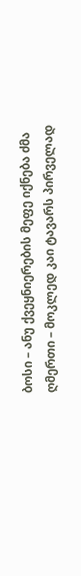ბოსი – ანუ ქვეყნიერების მეფე იქნება ძმა ღმერთი – მოკლედ კაი ტავარს პირველად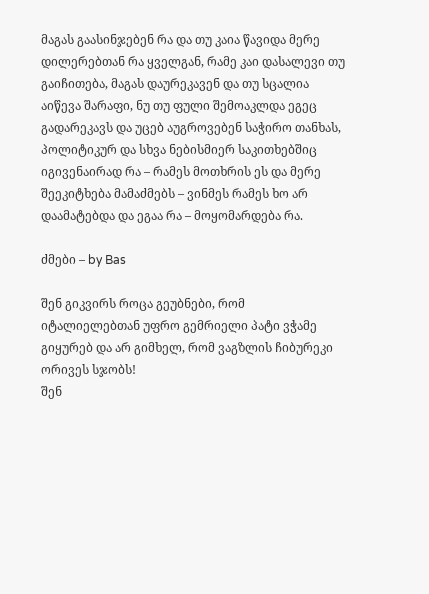მაგას გაასინჯებენ რა და თუ კაია წავიდა მერე დილერებთან რა ყველგან, რამე კაი დასალევი თუ გაიჩითება, მაგას დაურეკავენ და თუ სცალია აიწევა შარაფი, ნუ თუ ფული შემოაკლდა ეგეც გადარეკავს და უცებ აუგროვებენ საჭირო თანხას, პოლიტიკურ და სხვა ნებისმიერ საკითხებშიც იგივენაირად რა – რამეს მოთხრის ეს და მერე შეეკიტხება მამაძმებს – ვინმეს რამეს ხო არ დაამატებდა და ეგაა რა – მოყომარდება რა.

ძმები – by Bas

შენ გიკვირს როცა გეუბნები, რომ იტალიელებთან უფრო გემრიელი პატი ვჭამე
გიყურებ და არ გიმხელ, რომ ვაგზლის ჩიბურეკი ორივეს სჯობს!
შენ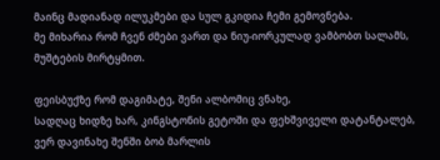მაინც მადიანად ილუკმები და სულ გკიდია ჩემი გემოვნება.
მე მიხარია რომ ჩვენ ძმები ვართ და ნიუ-იორკულად ვამბობთ სალამს,
მუშტების მირტყმით.

ფეისბუქზე რომ დაგიმატე, შენი ალბომიც ვნახე,
სადღაც ხიდზე ხარ, კინგსტონის გეტოში და ფეხშვიველი დატანტალებ,
ვერ დავინახე შენში ბობ მარლის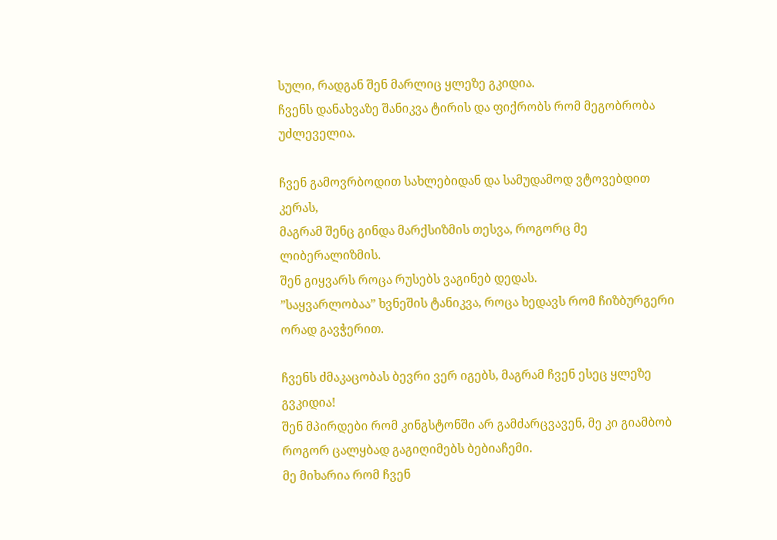სული, რადგან შენ მარლიც ყლეზე გკიდია.
ჩვენს დანახვაზე შანიკვა ტირის და ფიქრობს რომ მეგობრობა უძლეველია.

ჩვენ გამოვრბოდით სახლებიდან და სამუდამოდ ვტოვებდით კერას,
მაგრამ შენც გინდა მარქსიზმის თესვა, როგორც მე ლიბერალიზმის.
შენ გიყვარს როცა რუსებს ვაგინებ დედას.
”საყვარლობაა” ხვნეშის ტანიკვა, როცა ხედავს რომ ჩიზბურგერი ორად გავჭერით.

ჩვენს ძმაკაცობას ბევრი ვერ იგებს, მაგრამ ჩვენ ესეც ყლეზე გვკიდია!
შენ მპირდები რომ კინგსტონში არ გამძარცვავენ, მე კი გიამბობ როგორ ცალყბად გაგიღიმებს ბებიაჩემი.
მე მიხარია რომ ჩვენ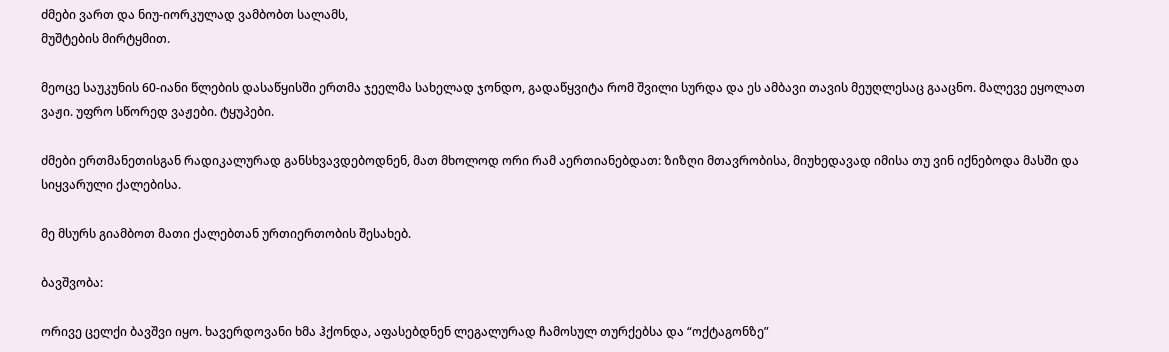ძმები ვართ და ნიუ-იორკულად ვამბობთ სალამს,
მუშტების მირტყმით.

მეოცე საუკუნის 60-იანი წლების დასაწყისში ერთმა ჯეელმა სახელად ჯონდო, გადაწყვიტა რომ შვილი სურდა და ეს ამბავი თავის მეუღლესაც გააცნო. მალევე ეყოლათ ვაჟი. უფრო სწორედ ვაჟები. ტყუპები.

ძმები ერთმანეთისგან რადიკალურად განსხვავდებოდნენ, მათ მხოლოდ ორი რამ აერთიანებდათ: ზიზღი მთავრობისა, მიუხედავად იმისა თუ ვინ იქნებოდა მასში და სიყვარული ქალებისა.

მე მსურს გიამბოთ მათი ქალებთან ურთიერთობის შესახებ.

ბავშვობა:

ორივე ცელქი ბავშვი იყო. ხავერდოვანი ხმა ჰქონდა, აფასებდნენ ლეგალურად ჩამოსულ თურქებსა და “ოქტაგონზე”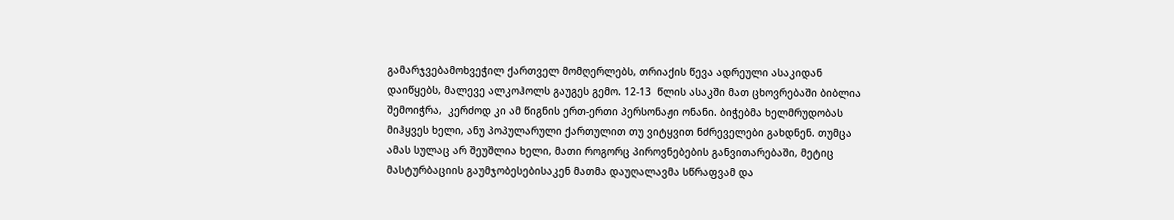გამარჯვებამოხვეჭილ ქართველ მომღერლებს, თრიაქის წევა ადრეული ასაკიდან დაიწყებს, მალევე ალკოჰოლს გაუგეს გემო. 12-13  წლის ასაკში მათ ცხოვრებაში ბიბლია შემოიჭრა,  კერძოდ კი ამ წიგნის ერთ-ერთი პერსონაჟი ონანი. ბიჭებმა ხელმრუდობას მიჰყვეს ხელი, ანუ პოპულარული ქართულით თუ ვიტყვით ნძრეველები გახდნენ. თუმცა ამას სულაც არ შეუშლია ხელი, მათი როგორც პიროვნებების განვითარებაში, მეტიც მასტურბაციის გაუმჯობესებისაკენ მათმა დაუღალავმა სწრაფვამ და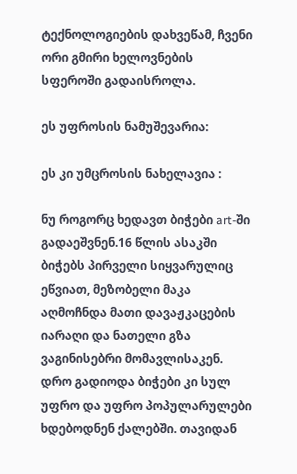ტექნოლოგიების დახვეწამ, ჩვენი ორი გმირი ხელოვნების სფეროში გადაისროლა.

ეს უფროსის ნამუშევარია:

ეს კი უმცროსის ნახელავია :

ნუ როგორც ხედავთ ბიჭები art-ში გადაეშვნენ.16 წლის ასაკში ბიჭებს პირველი სიყვარულიც ეწვიათ, მეზობელი მაკა აღმოჩნდა მათი დავაჟკაცების იარაღი და ნათელი გზა ვაგინისებრი მომავლისაკენ. დრო გადიოდა ბიჭები კი სულ უფრო და უფრო პოპულარულები ხდებოდნენ ქალებში. თავიდან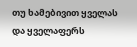თუ ხამებივით ყველას და ყველაფერს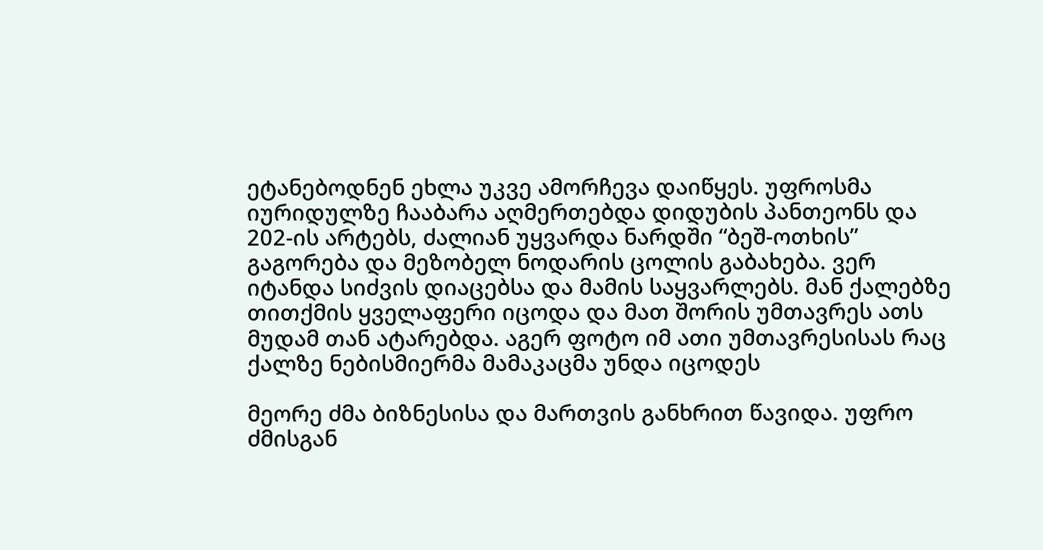ეტანებოდნენ ეხლა უკვე ამორჩევა დაიწყეს. უფროსმა იურიდულზე ჩააბარა აღმერთებდა დიდუბის პანთეონს და 202-ის არტებს, ძალიან უყვარდა ნარდში “ბეშ-ოთხის” გაგორება და მეზობელ ნოდარის ცოლის გაბახება. ვერ იტანდა სიძვის დიაცებსა და მამის საყვარლებს. მან ქალებზე თითქმის ყველაფერი იცოდა და მათ შორის უმთავრეს ათს მუდამ თან ატარებდა. აგერ ფოტო იმ ათი უმთავრესისას რაც ქალზე ნებისმიერმა მამაკაცმა უნდა იცოდეს

მეორე ძმა ბიზნესისა და მართვის განხრით წავიდა. უფრო ძმისგან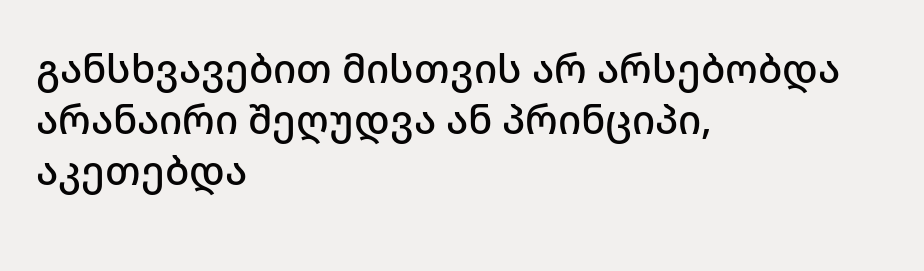განსხვავებით მისთვის არ არსებობდა არანაირი შეღუდვა ან პრინციპი, აკეთებდა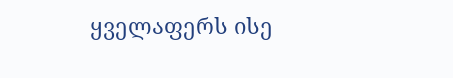ყველაფერს ისე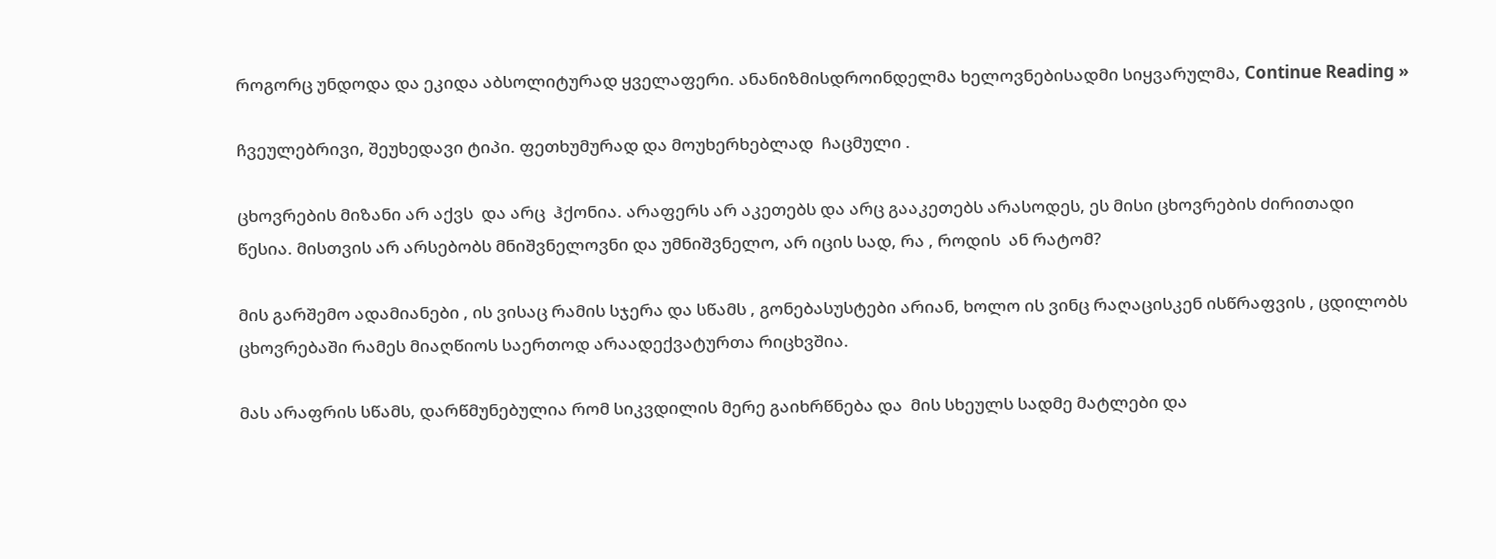როგორც უნდოდა და ეკიდა აბსოლიტურად ყველაფერი. ანანიზმისდროინდელმა ხელოვნებისადმი სიყვარულმა, Continue Reading »

ჩვეულებრივი, შეუხედავი ტიპი. ფეთხუმურად და მოუხერხებლად  ჩაცმული .

ცხოვრების მიზანი არ აქვს  და არც  ჰქონია. არაფერს არ აკეთებს და არც გააკეთებს არასოდეს, ეს მისი ცხოვრების ძირითადი წესია. მისთვის არ არსებობს მნიშვნელოვნი და უმნიშვნელო, არ იცის სად, რა , როდის  ან რატომ?

მის გარშემო ადამიანები , ის ვისაც რამის სჯერა და სწამს , გონებასუსტები არიან, ხოლო ის ვინც რაღაცისკენ ისწრაფვის , ცდილობს ცხოვრებაში რამეს მიაღწიოს საერთოდ არაადექვატურთა რიცხვშია.

მას არაფრის სწამს, დარწმუნებულია რომ სიკვდილის მერე გაიხრწნება და  მის სხეულს სადმე მატლები და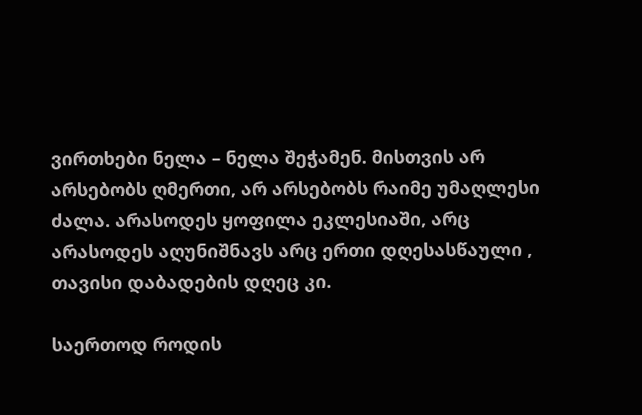ვირთხები ნელა – ნელა შეჭამენ. მისთვის არ არსებობს ღმერთი, არ არსებობს რაიმე უმაღლესი ძალა. არასოდეს ყოფილა ეკლესიაში, არც არასოდეს აღუნიშნავს არც ერთი დღესასწაული , თავისი დაბადების დღეც კი.

საერთოდ როდის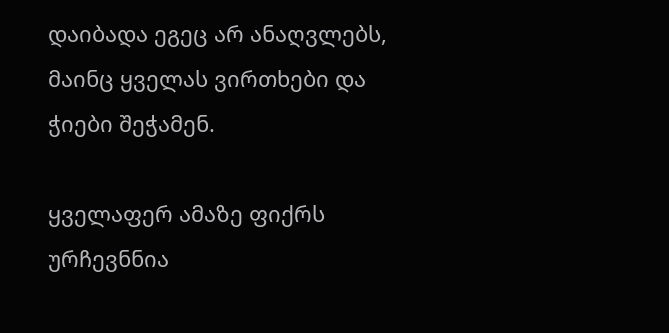დაიბადა ეგეც არ ანაღვლებს, მაინც ყველას ვირთხები და ჭიები შეჭამენ.

ყველაფერ ამაზე ფიქრს ურჩევნნია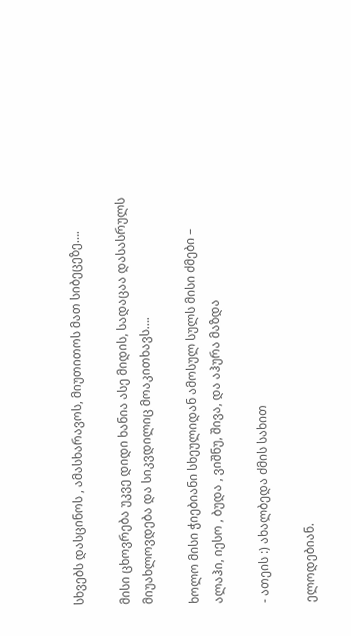სხვებს დასცინოს , ამასხარავოს, მიუთითოს მათ სიბეცეზე….

მისი ცხოვრება უკვე დიდი ხანია ასე მიდის, სადაცაა დასასრულს მიუახლოვდება და სიკვდილიც მოაკითხავს….

ხოლო მისი ჭიებიანი სხეულიდან ამოსულ სულს მისი ძმები – ალაჰი, იესო , ბუდა , ვიშნუ, შივა, და აჰურა მაზდა

- ათეის :) ახალბედა ძმის სახით

ელოდებიან.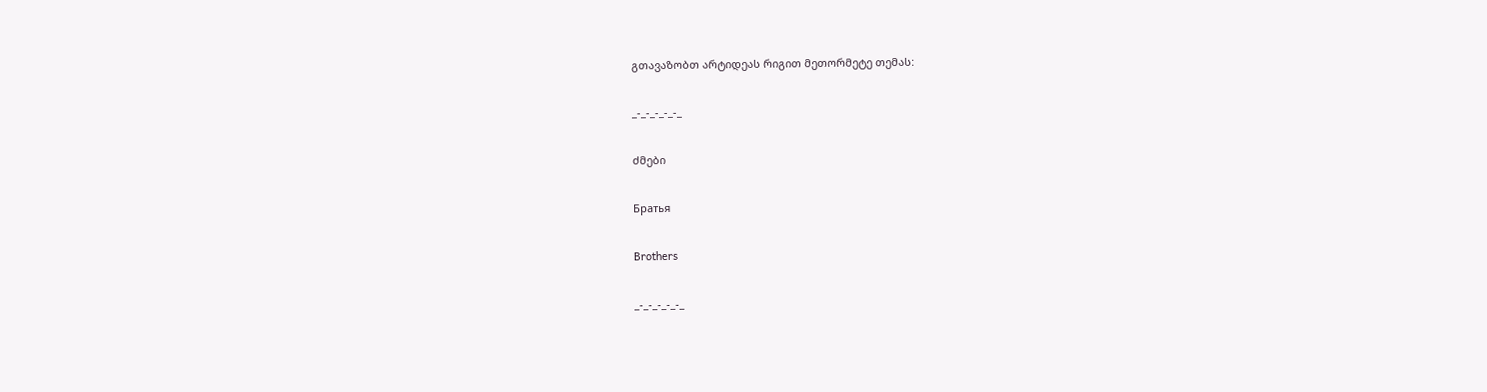გთავაზობთ არტიდეას რიგით მეთორმეტე თემას:

_-_-_-_-_-_

ძმები

Братья

Brothers

_-_-_-_-_-_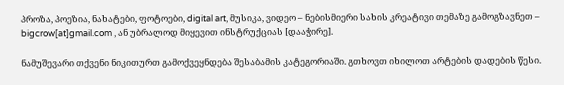პროზა, პოეზია, ნახატები, ფოტოები, digital art, მუსიკა, ვიდეო – ნებისმიერი სახის კრეატივი თემაზე გამოგზავნეთ – bigcrow[at]gmail.com , ან უბრალოდ მიყევით ინსტრუქციას [დააჭირე].

ნამუშევარი თქვენი ნიკითურთ გამოქვეყნდება შესაბამის კატეგორიაში. გთხოვთ იხილოთ არტების დადების წესი.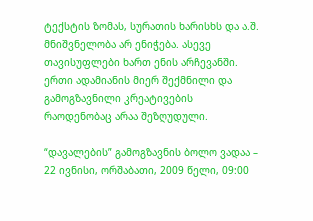ტექსტის ზომას, სურათის ხარისხს და ა.შ. მნიშვნელობა არ ენიჭება. ასევე თავისუფლები ხართ ენის არჩევანში. ერთი ადამიანის მიერ შექმნილი და გამოგზავნილი კრეატივების რაოდენობაც არაა შეზღუდული.

“დავალების” გამოგზავნის ბოლო ვადაა – 22 ივნისი, ორშაბათი, 2009 წელი, 09:00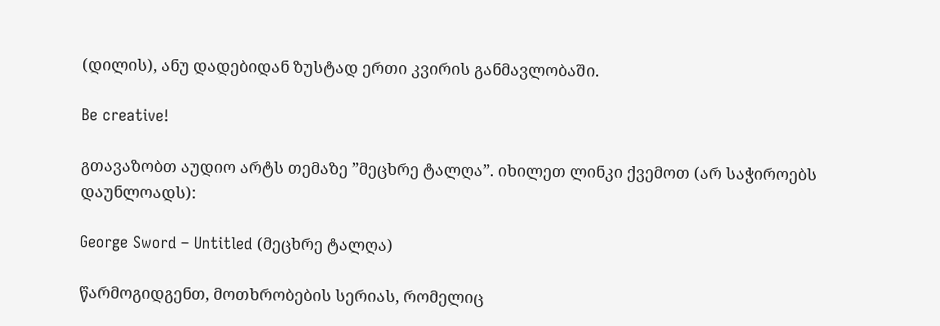(დილის), ანუ დადებიდან ზუსტად ერთი კვირის განმავლობაში.

Be creative!

გთავაზობთ აუდიო არტს თემაზე ”მეცხრე ტალღა”. იხილეთ ლინკი ქვემოთ (არ საჭიროებს დაუნლოადს):

George Sword – Untitled (მეცხრე ტალღა)

წარმოგიდგენთ, მოთხრობების სერიას, რომელიც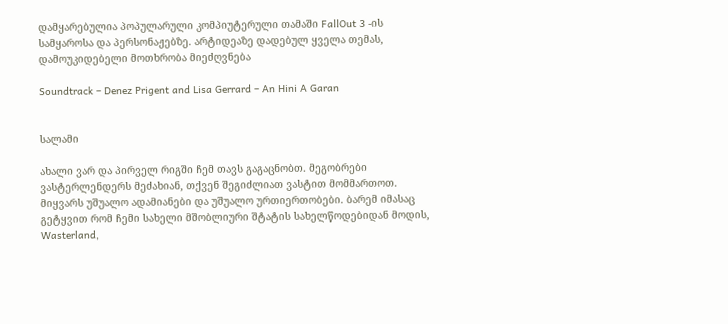დამყარებულია პოპულარული კომპიუტერული თამაში FallOut 3 -ის სამყაროსა და პერსონაჟებზე. არტიდეაზე დადებულ ყველა თემას, დამოუკიდებელი მოთხრობა მიეძღვნება

Soundtrack – Denez Prigent and Lisa Gerrard – An Hini A Garan


სალამი

ახალი ვარ და პირველ რიგში ჩემ თავს გაგაცნობთ. მეგობრები ვასტერლენდერს მეძახიან, თქვენ შეგიძლიათ ვასტით მომმართოთ. მიყვარს უშუალო ადამიანები და უშუალო ურთიერთობები. ბარემ იმასაც გეტყვით რომ ჩემი სახელი მშობლიური შტატის სახელწოდებიდან მოდის, Wasterland,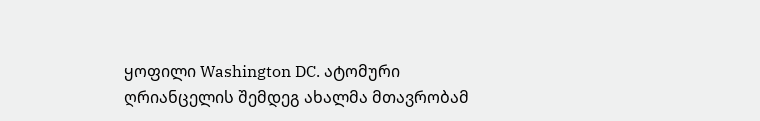ყოფილი Washington DC. ატომური ღრიანცელის შემდეგ ახალმა მთავრობამ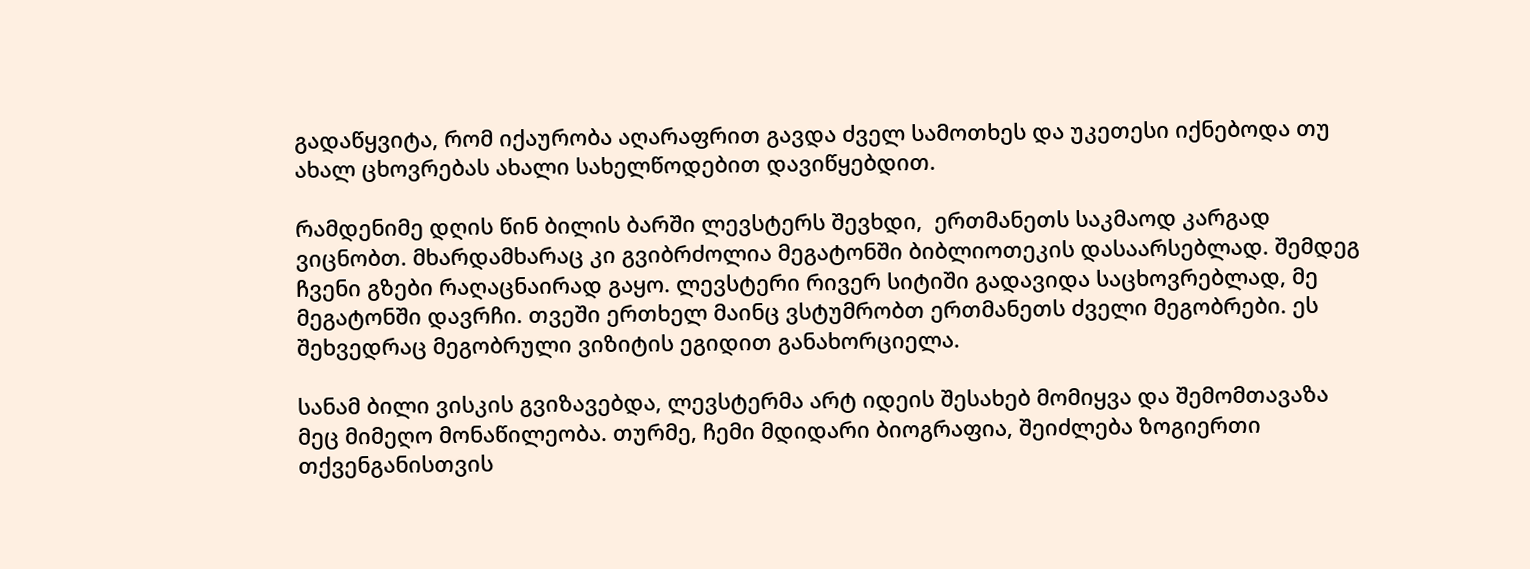გადაწყვიტა, რომ იქაურობა აღარაფრით გავდა ძველ სამოთხეს და უკეთესი იქნებოდა თუ ახალ ცხოვრებას ახალი სახელწოდებით დავიწყებდით.

რამდენიმე დღის წინ ბილის ბარში ლევსტერს შევხდი,  ერთმანეთს საკმაოდ კარგად ვიცნობთ. მხარდამხარაც კი გვიბრძოლია მეგატონში ბიბლიოთეკის დასაარსებლად. შემდეგ ჩვენი გზები რაღაცნაირად გაყო. ლევსტერი რივერ სიტიში გადავიდა საცხოვრებლად, მე მეგატონში დავრჩი. თვეში ერთხელ მაინც ვსტუმრობთ ერთმანეთს ძველი მეგობრები. ეს შეხვედრაც მეგობრული ვიზიტის ეგიდით განახორციელა.

სანამ ბილი ვისკის გვიზავებდა, ლევსტერმა არტ იდეის შესახებ მომიყვა და შემომთავაზა მეც მიმეღო მონაწილეობა. თურმე, ჩემი მდიდარი ბიოგრაფია, შეიძლება ზოგიერთი თქვენგანისთვის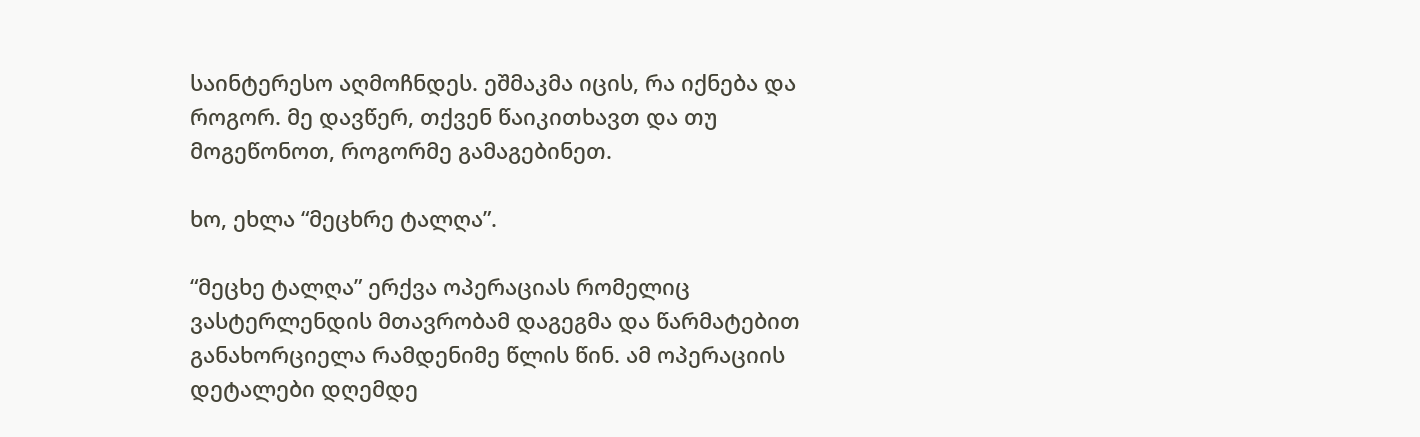საინტერესო აღმოჩნდეს. ეშმაკმა იცის, რა იქნება და როგორ. მე დავწერ, თქვენ წაიკითხავთ და თუ მოგეწონოთ, როგორმე გამაგებინეთ.

ხო, ეხლა “მეცხრე ტალღა”.

“მეცხე ტალღა” ერქვა ოპერაციას რომელიც ვასტერლენდის მთავრობამ დაგეგმა და წარმატებით განახორციელა რამდენიმე წლის წინ. ამ ოპერაციის დეტალები დღემდე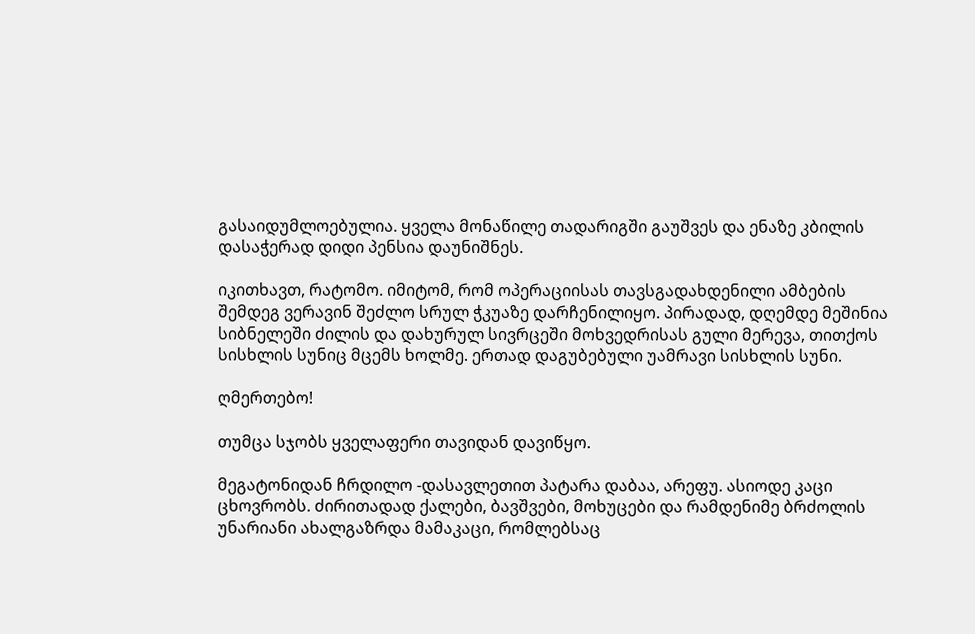გასაიდუმლოებულია. ყველა მონაწილე თადარიგში გაუშვეს და ენაზე კბილის დასაჭერად დიდი პენსია დაუნიშნეს.

იკითხავთ, რატომო. იმიტომ, რომ ოპერაციისას თავსგადახდენილი ამბების შემდეგ ვერავინ შეძლო სრულ ჭკუაზე დარჩენილიყო. პირადად, დღემდე მეშინია სიბნელეში ძილის და დახურულ სივრცეში მოხვედრისას გული მერევა, თითქოს სისხლის სუნიც მცემს ხოლმე. ერთად დაგუბებული უამრავი სისხლის სუნი.

ღმერთებო!

თუმცა სჯობს ყველაფერი თავიდან დავიწყო.

მეგატონიდან ჩრდილო -დასავლეთით პატარა დაბაა, არეფუ. ასიოდე კაცი ცხოვრობს. ძირითადად ქალები, ბავშვები, მოხუცები და რამდენიმე ბრძოლის უნარიანი ახალგაზრდა მამაკაცი, რომლებსაც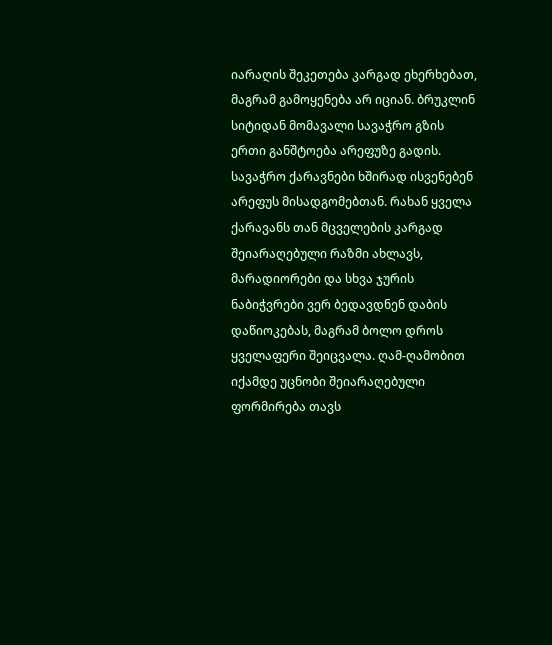იარაღის შეკეთება კარგად ეხერხებათ, მაგრამ გამოყენება არ იციან. ბრუკლინ სიტიდან მომავალი სავაჭრო გზის ერთი განშტოება არეფუზე გადის. სავაჭრო ქარავნები ხშირად ისვენებენ არეფუს მისადგომებთან. რახან ყველა ქარავანს თან მცველების კარგად შეიარაღებული რაზმი ახლავს, მარადიორები და სხვა ჯურის ნაბიჭვრები ვერ ბედავდნენ დაბის დაწიოკებას, მაგრამ ბოლო დროს ყველაფერი შეიცვალა. ღამ-ღამობით იქამდე უცნობი შეიარაღებული ფორმირება თავს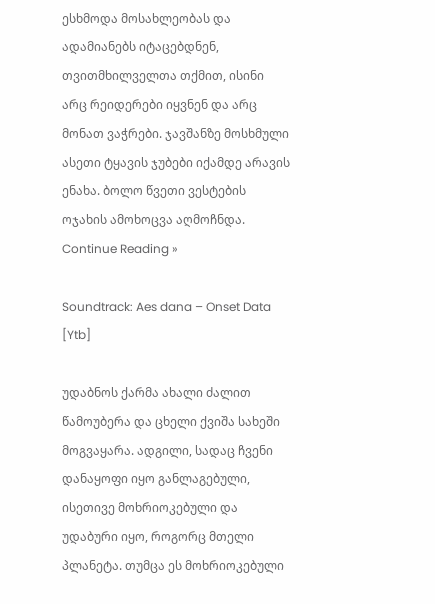ესხმოდა მოსახლეობას და ადამიანებს იტაცებდნენ, თვითმხილველთა თქმით, ისინი არც რეიდერები იყვნენ და არც მონათ ვაჭრები. ჯავშანზე მოსხმული ასეთი ტყავის ჯუბები იქამდე არავის ენახა. ბოლო წვეთი ვესტების ოჯახის ამოხოცვა აღმოჩნდა. Continue Reading »

Soundtrack: Aes dana – Onset Data [Ytb]

უდაბნოს ქარმა ახალი ძალით წამოუბერა და ცხელი ქვიშა სახეში მოგვაყარა. ადგილი, სადაც ჩვენი დანაყოფი იყო განლაგებული, ისეთივე მოხრიოკებული და უდაბური იყო, როგორც მთელი პლანეტა. თუმცა ეს მოხრიოკებული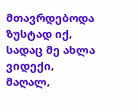მთავრდებოდა ზუსტად იქ, სადაც მე ახლა ვიდექი, მაღალ,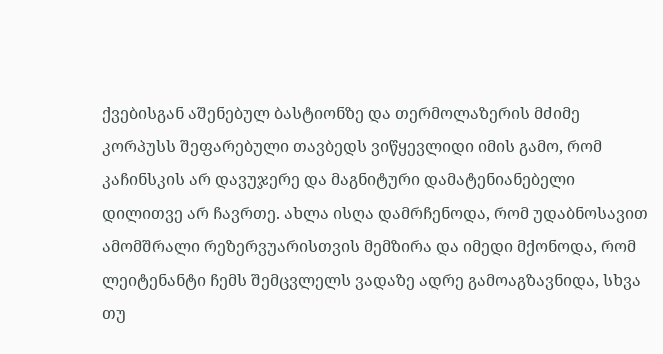ქვებისგან აშენებულ ბასტიონზე და თერმოლაზერის მძიმე კორპუსს შეფარებული თავბედს ვიწყევლიდი იმის გამო, რომ კაჩინსკის არ დავუჯერე და მაგნიტური დამატენიანებელი დილითვე არ ჩავრთე. ახლა ისღა დამრჩენოდა, რომ უდაბნოსავით ამომშრალი რეზერვუარისთვის მემზირა და იმედი მქონოდა, რომ ლეიტენანტი ჩემს შემცვლელს ვადაზე ადრე გამოაგზავნიდა, სხვა თუ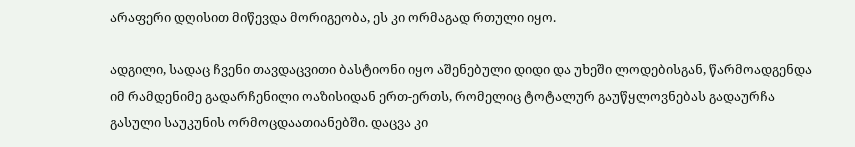არაფერი დღისით მიწევდა მორიგეობა, ეს კი ორმაგად რთული იყო.

ადგილი, სადაც ჩვენი თავდაცვითი ბასტიონი იყო აშენებული დიდი და უხეში ლოდებისგან, წარმოადგენდა იმ რამდენიმე გადარჩენილი ოაზისიდან ერთ-ერთს, რომელიც ტოტალურ გაუწყლოვნებას გადაურჩა გასული საუკუნის ორმოცდაათიანებში. დაცვა კი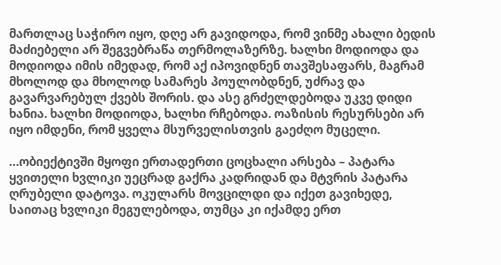მართლაც საჭირო იყო, დღე არ გავიდოდა, რომ ვინმე ახალი ბედის მაძიებელი არ შეგვებრაწა თერმოლაზერზე. ხალხი მოდიოდა და მოდიოდა იმის იმედად, რომ აქ იპოვიდნენ თავშესაფარს, მაგრამ მხოლოდ და მხოლოდ სამარეს პოულობდნენ, უძრავ და გავარვარებულ ქვებს შორის. და ასე გრძელდებოდა უკვე დიდი ხანია. ხალხი მოდიოდა, ხალხი რჩებოდა. ოაზისის რესურსები არ იყო იმდენი, რომ ყველა მსურველისთვის გაეძღო მუცელი.

…ობიექტივში მყოფი ერთადერთი ცოცხალი არსება – პატარა ყვითელი ხვლიკი უეცრად გაქრა კადრიდან და მტვრის პატარა ღრუბელი დატოვა. ოკულარს მოვცილდი და იქეთ გავიხედე, საითაც ხვლიკი მეგულებოდა, თუმცა კი იქამდე ერთ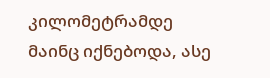კილომეტრამდე მაინც იქნებოდა, ასე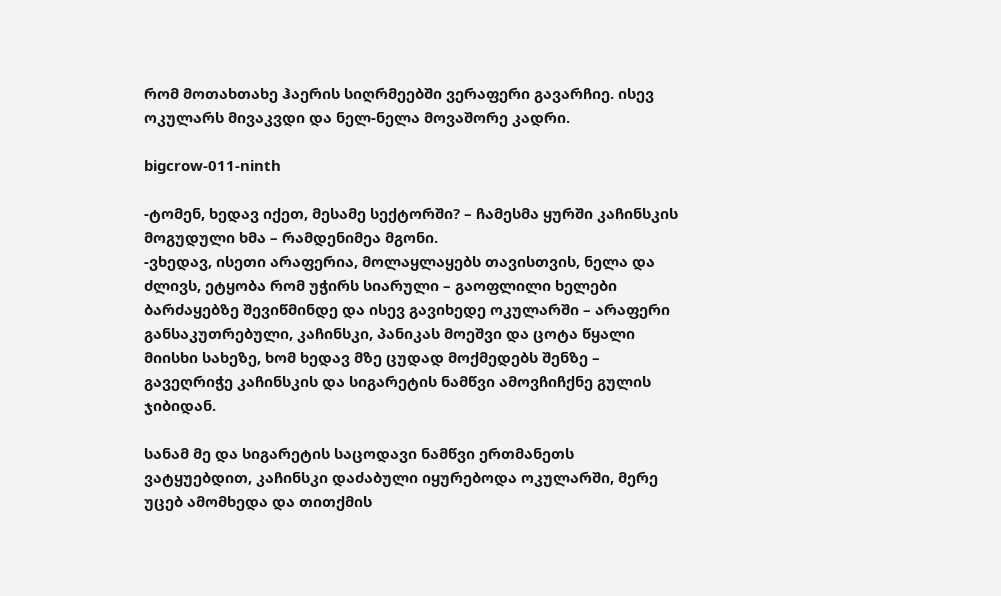რომ მოთახთახე ჰაერის სიღრმეებში ვერაფერი გავარჩიე. ისევ ოკულარს მივაკვდი და ნელ-ნელა მოვაშორე კადრი.

bigcrow-011-ninth

-ტომენ, ხედავ იქეთ, მესამე სექტორში? – ჩამესმა ყურში კაჩინსკის მოგუდული ხმა – რამდენიმეა მგონი.
-ვხედავ, ისეთი არაფერია, მოლაყლაყებს თავისთვის, ნელა და ძლივს, ეტყობა რომ უჭირს სიარული – გაოფლილი ხელები ბარძაყებზე შევიწმინდე და ისევ გავიხედე ოკულარში – არაფერი განსაკუთრებული, კაჩინსკი, პანიკას მოეშვი და ცოტა წყალი მიისხი სახეზე, ხომ ხედავ მზე ცუდად მოქმედებს შენზე – გავეღრიჭე კაჩინსკის და სიგარეტის ნამწვი ამოვჩიჩქნე გულის ჯიბიდან.

სანამ მე და სიგარეტის საცოდავი ნამწვი ერთმანეთს ვატყუებდით, კაჩინსკი დაძაბული იყურებოდა ოკულარში, მერე უცებ ამომხედა და თითქმის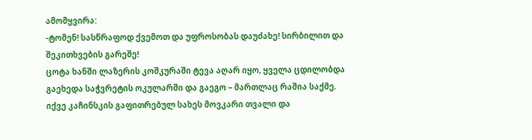ამომყვირა:
-ტომენ! სასწრაფოდ ქვემოთ და უფროსობას დაუძახე! სირბილით და შეკითხვების გარეშე!
ცოტა ხანში ლაზერის კოშკურაში ტევა აღარ იყო, ყველა ცდილობდა გაეხედა საჭვრეტის ოკულარში და გაეგო – მართლაც რაშია საქმე. იქვე კაჩინსკის გაფითრებულ სახეს მოვკარი თვალი და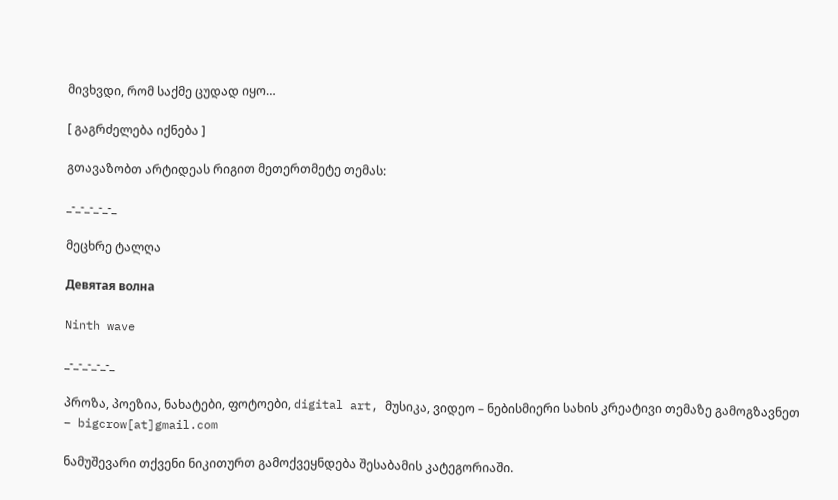მივხვდი, რომ საქმე ცუდად იყო…

[ გაგრძელება იქნება ]

გთავაზობთ არტიდეას რიგით მეთერთმეტე თემას:

_-_-_-_-_-_

მეცხრე ტალღა

Девятая волна

Ninth wave

_-_-_-_-_-_

პროზა, პოეზია, ნახატები, ფოტოები, digital art, მუსიკა, ვიდეო – ნებისმიერი სახის კრეატივი თემაზე გამოგზავნეთ – bigcrow[at]gmail.com

ნამუშევარი თქვენი ნიკითურთ გამოქვეყნდება შესაბამის კატეგორიაში.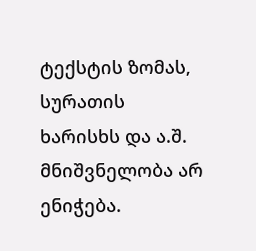ტექსტის ზომას, სურათის ხარისხს და ა.შ. მნიშვნელობა არ ენიჭება.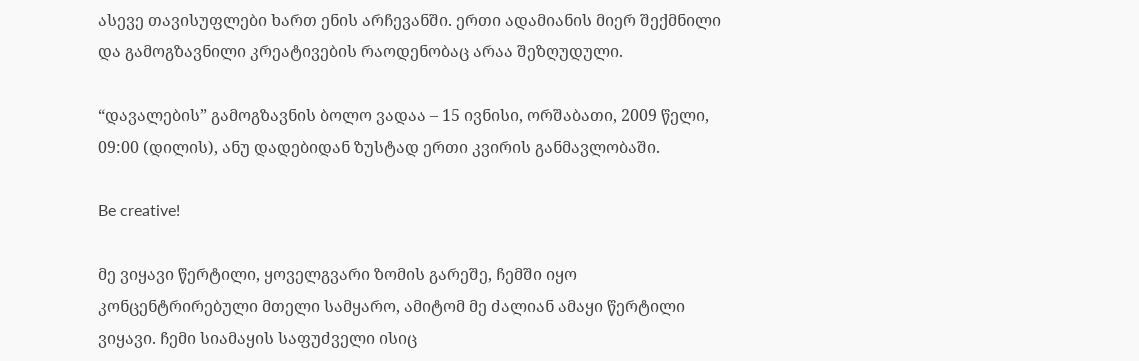ასევე თავისუფლები ხართ ენის არჩევანში. ერთი ადამიანის მიერ შექმნილი და გამოგზავნილი კრეატივების რაოდენობაც არაა შეზღუდული.

“დავალების” გამოგზავნის ბოლო ვადაა – 15 ივნისი, ორშაბათი, 2009 წელი, 09:00 (დილის), ანუ დადებიდან ზუსტად ერთი კვირის განმავლობაში.

Be creative!

მე ვიყავი წერტილი, ყოველგვარი ზომის გარეშე, ჩემში იყო კონცენტრირებული მთელი სამყარო, ამიტომ მე ძალიან ამაყი წერტილი ვიყავი. ჩემი სიამაყის საფუძველი ისიც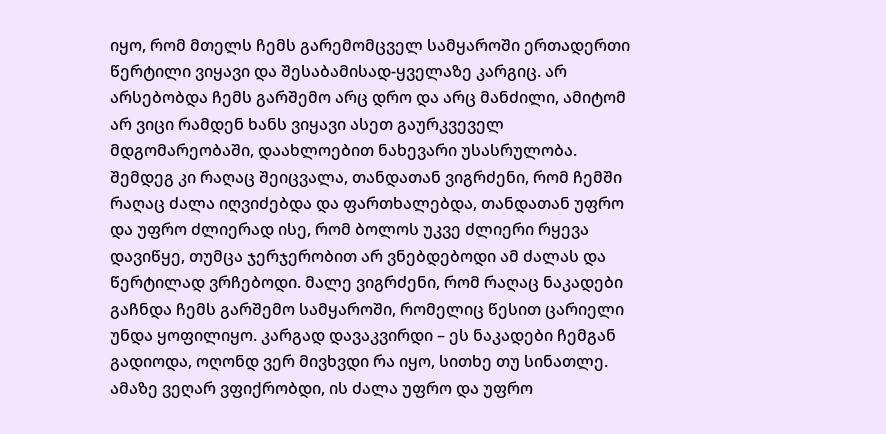იყო, რომ მთელს ჩემს გარემომცველ სამყაროში ერთადერთი წერტილი ვიყავი და შესაბამისად-ყველაზე კარგიც. არ არსებობდა ჩემს გარშემო არც დრო და არც მანძილი, ამიტომ არ ვიცი რამდენ ხანს ვიყავი ასეთ გაურკვეველ მდგომარეობაში, დაახლოებით ნახევარი უსასრულობა. შემდეგ კი რაღაც შეიცვალა, თანდათან ვიგრძენი, რომ ჩემში რაღაც ძალა იღვიძებდა და ფართხალებდა, თანდათან უფრო და უფრო ძლიერად ისე, რომ ბოლოს უკვე ძლიერი რყევა დავიწყე, თუმცა ჯერჯერობით არ ვნებდებოდი ამ ძალას და წერტილად ვრჩებოდი. მალე ვიგრძენი, რომ რაღაც ნაკადები გაჩნდა ჩემს გარშემო სამყაროში, რომელიც წესით ცარიელი უნდა ყოფილიყო. კარგად დავაკვირდი – ეს ნაკადები ჩემგან გადიოდა, ოღონდ ვერ მივხვდი რა იყო, სითხე თუ სინათლე. ამაზე ვეღარ ვფიქრობდი, ის ძალა უფრო და უფრო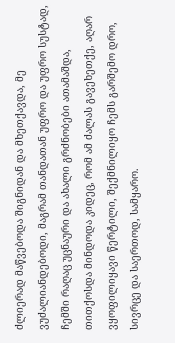ძლიერად მაწვებოდა შიგნიდან და მხეთქავდა, მე ვუძალიანდებოდი, მაგრამ თანდათან უფრო და უფრო სუსტად, ჩემში რაღაც უცნაური და ახალი გრძნობები ათამაშდა, თითქოსდა მინდოდა კიდეც, რომ ამ ძალას გავეხეთქე, აღარ ვყოფილიყავი წერტილი, შექმნილიყო ჩემს გარშემო დრო, სივრცე და საერთოდ, სამყარო.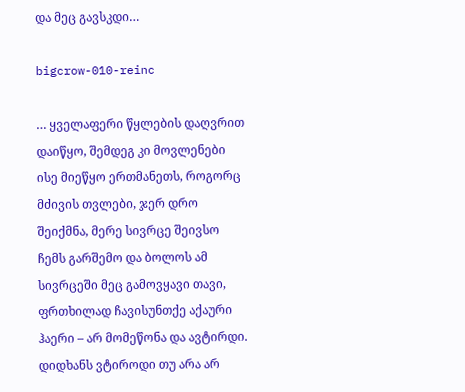და მეც გავსკდი…

bigcrow-010-reinc

… ყველაფერი წყლების დაღვრით დაიწყო, შემდეგ კი მოვლენები ისე მიეწყო ერთმანეთს, როგორც მძივის თვლები, ჯერ დრო შეიქმნა, მერე სივრცე შეივსო ჩემს გარშემო და ბოლოს ამ სივრცეში მეც გამოვყავი თავი, ფრთხილად ჩავისუნთქე აქაური ჰაერი – არ მომეწონა და ავტირდი. დიდხანს ვტიროდი თუ არა არ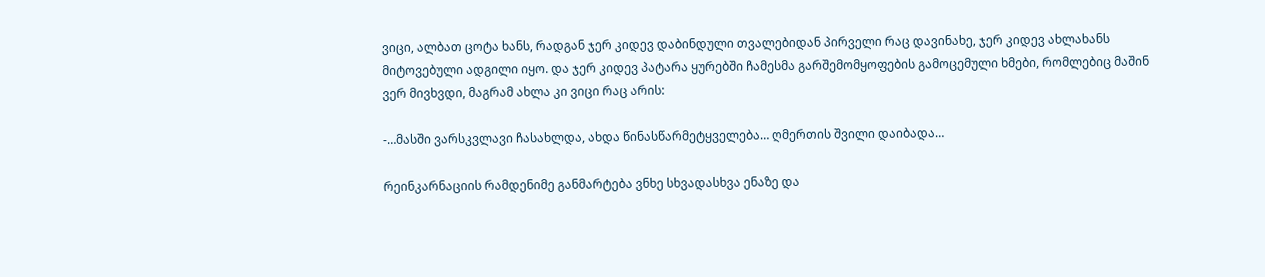ვიცი, ალბათ ცოტა ხანს, რადგან ჯერ კიდევ დაბინდული თვალებიდან პირველი რაც დავინახე, ჯერ კიდევ ახლახანს მიტოვებული ადგილი იყო. და ჯერ კიდევ პატარა ყურებში ჩამესმა გარშემომყოფების გამოცემული ხმები, რომლებიც მაშინ ვერ მივხვდი, მაგრამ ახლა კი ვიცი რაც არის:

-…მასში ვარსკვლავი ჩასახლდა, ახდა წინასწარმეტყველება… ღმერთის შვილი დაიბადა…

რეინკარნაციის რამდენიმე განმარტება ვნხე სხვადასხვა ენაზე და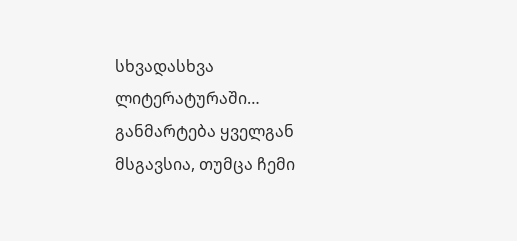სხვადასხვა ლიტერატურაში… განმარტება ყველგან მსგავსია, თუმცა ჩემი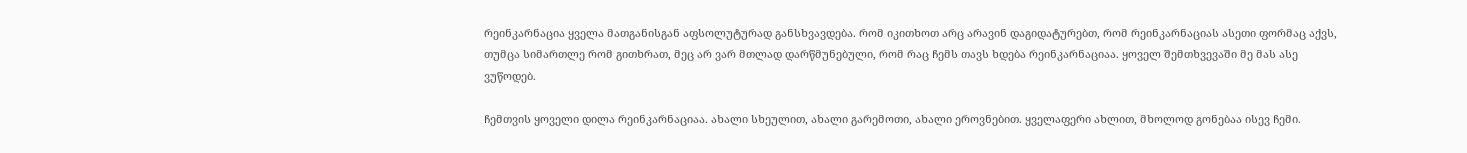რეინკარნაცია ყველა მათგანისგან აფსოლუტურად განსხვავდება. რომ იკითხოთ არც არავინ დაგიდატურებთ, რომ რეინკარნაციას ასეთი ფორმაც აქვს, თუმცა სიმართლე რომ გითხრათ, მეც არ ვარ მთლად დარწმუნებული, რომ რაც ჩემს თავს ხდება რეინკარნაციაა. ყოველ შემთხვევაში მე მას ასე ვუწოდებ.

ჩემთვის ყოველი დილა რეინკარნაციაა. ახალი სხეულით, ახალი გარემოთი, ახალი ეროვნებით. ყველაფერი ახლით, მხოლოდ გონებაა ისევ ჩემი.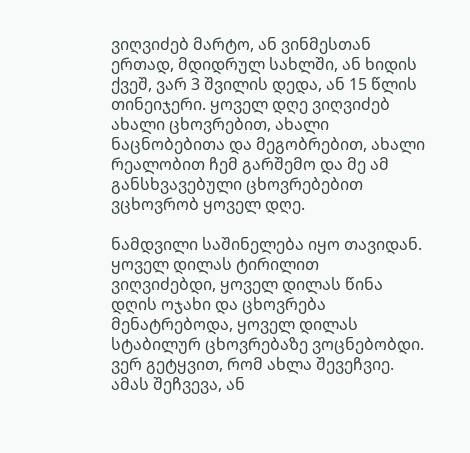ვიღვიძებ მარტო, ან ვინმესთან ერთად, მდიდრულ სახლში, ან ხიდის ქვეშ, ვარ 3 შვილის დედა, ან 15 წლის თინეიჯერი. ყოველ დღე ვიღვიძებ ახალი ცხოვრებით, ახალი ნაცნობებითა და მეგობრებით, ახალი რეალობით ჩემ გარშემო და მე ამ განსხვავებული ცხოვრებებით ვცხოვრობ ყოველ დღე.

ნამდვილი საშინელება იყო თავიდან. ყოველ დილას ტირილით ვიღვიძებდი, ყოველ დილას წინა დღის ოჯახი და ცხოვრება მენატრებოდა, ყოველ დილას სტაბილურ ცხოვრებაზე ვოცნებობდი. ვერ გეტყვით, რომ ახლა შევეჩვიე. ამას შეჩვევა, ან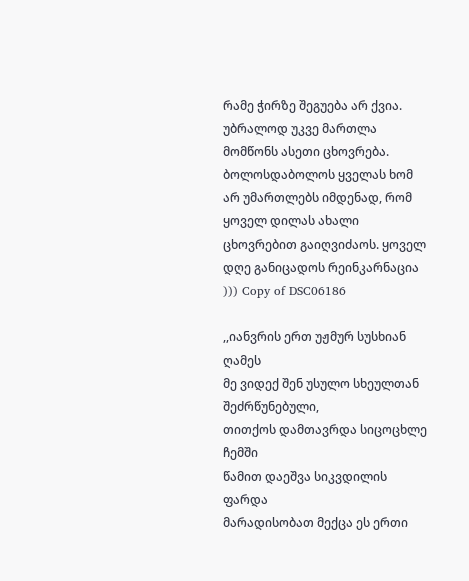რამე ჭირზე შეგუება არ ქვია. უბრალოდ უკვე მართლა მომწონს ასეთი ცხოვრება. ბოლოსდაბოლოს ყველას ხომ არ უმართლებს იმდენად, რომ ყოველ დილას ახალი ცხოვრებით გაიღვიძაოს. ყოველ დღე განიცადოს რეინკარნაცია ))) Copy of DSC06186

,,იანვრის ერთ უჟმურ სუსხიან ღამეს
მე ვიდექ შენ უსულო სხეულთან შეძრწუნებული,
თითქოს დამთავრდა სიცოცხლე ჩემში
წამით დაეშვა სიკვდილის ფარდა
მარადისობათ მექცა ეს ერთი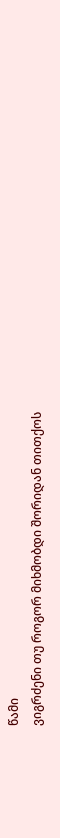წამი
ვიგრძენი თუ როგორ მიხმობდი შორიდან თითქოს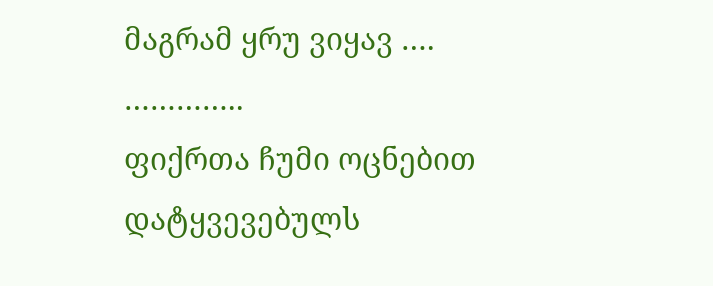მაგრამ ყრუ ვიყავ ….
…………..
ფიქრთა ჩუმი ოცნებით დატყვევებულს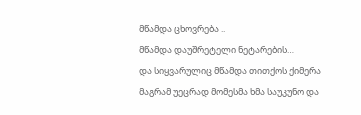მწამდა ცხოვრება ..
მწამდა დაუშრეტელი ნეტარების…
და სიყვარულიც მწამდა თითქოს ქიმერა
მაგრამ უეცრად მომესმა ხმა საუკუნო და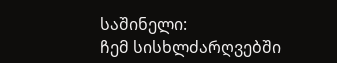საშინელი:
ჩემ სისხლძარღვებში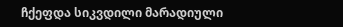ჩქეფდა სიკვდილი მარადიული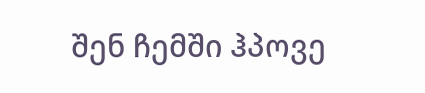შენ ჩემში ჰპოვე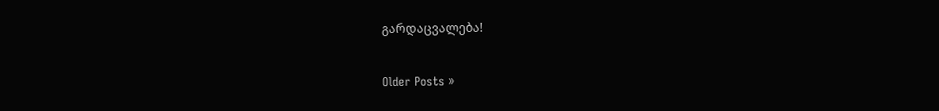გარდაცვალება!

Older Posts »